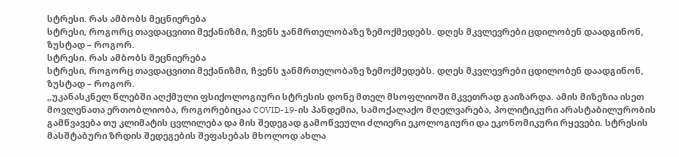სტრესი. რას ამბობს მეცნიერება
სტრესი, როგორც თავდაცვითი მექანიზმი, ჩვენს ჯანმრთელობაზე ზემოქმედებს. დღეს მკვლევრები ცდილობენ დაადგინონ, ზუსტად – როგორ.
სტრესი. რას ამბობს მეცნიერება
სტრესი, როგორც თავდაცვითი მექანიზმი, ჩვენს ჯანმრთელობაზე ზემოქმედებს. დღეს მკვლევრები ცდილობენ დაადგინონ, ზუსტად – როგორ.
„უკანასკნელ წლებში აღქმული ფსიქოლოგიური სტრესის დონე მთელ მსოფლიოში მკვეთრად გაიზარდა. ამის მიზეზია ისეთ მოვლენათა ერთობლიობა, როგორებიცაა COVID-19-ის პანდემია, სამოქალაქო მღელვარება, პოლიტიკური არასტაბილურობის გამწვავება თუ კლიმატის ცვლილება და მის შედეგად გამოწვეული ძლიერი ეკოლოგიური და ეკონომიკური რყევები. სტრესის მასშტაბური ზრდის შედეგების შეფასებას მხოლოდ ახლა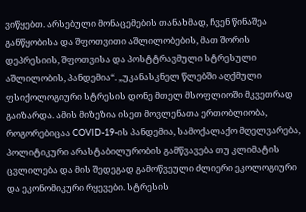ვიწყებთ. არსებული მონაცემების თანახმად, ჩვენ წინაშეა განწყობისა და შფოთვითი აშლილობების, მათ შორის დეპრესიის, შფოთვისა და პოსტტრავმული სტრესული აშლილობის, პანდემია“. „უკანასკნელ წლებში აღქმული ფსიქოლოგიური სტრესის დონე მთელ მსოფლიოში მკვეთრად გაიზარდა. ამის მიზეზია ისეთ მოვლენათა ერთობლიობა, როგორებიცაა COVID-19-ის პანდემია, სამოქალაქო მღელვარება, პოლიტიკური არასტაბილურობის გამწვავება თუ კლიმატის ცვლილება და მის შედეგად გამოწვეული ძლიერი ეკოლოგიური და ეკონომიკური რყევები. სტრესის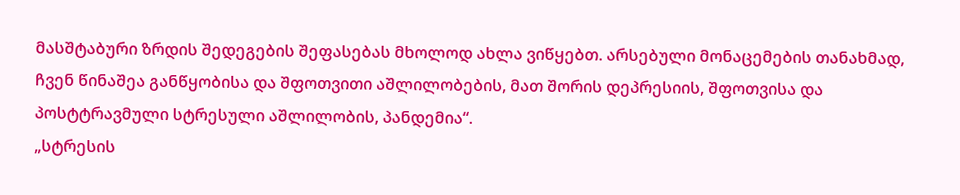მასშტაბური ზრდის შედეგების შეფასებას მხოლოდ ახლა ვიწყებთ. არსებული მონაცემების თანახმად, ჩვენ წინაშეა განწყობისა და შფოთვითი აშლილობების, მათ შორის დეპრესიის, შფოთვისა და პოსტტრავმული სტრესული აშლილობის, პანდემია“.
„სტრესის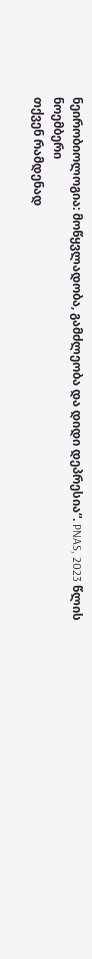ნეირობიოლოგია: მოწყვლადობა, გამძლეობა და დიდი დეპრესია“. PNAS, 2023 წლის ნოემბერი
თქვენ რამდენად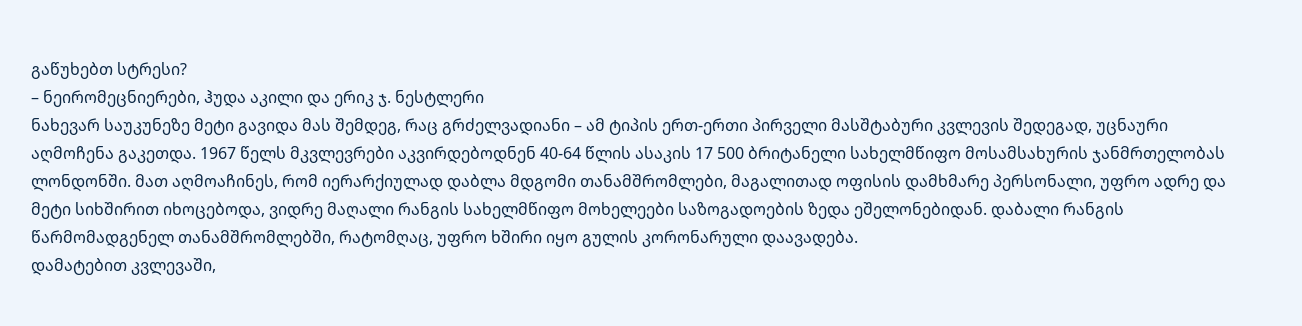გაწუხებთ სტრესი?
– ნეირომეცნიერები, ჰუდა აკილი და ერიკ ჯ. ნესტლერი
ნახევარ საუკუნეზე მეტი გავიდა მას შემდეგ, რაც გრძელვადიანი – ამ ტიპის ერთ-ერთი პირველი მასშტაბური კვლევის შედეგად, უცნაური აღმოჩენა გაკეთდა. 1967 წელს მკვლევრები აკვირდებოდნენ 40-64 წლის ასაკის 17 500 ბრიტანელი სახელმწიფო მოსამსახურის ჯანმრთელობას ლონდონში. მათ აღმოაჩინეს, რომ იერარქიულად დაბლა მდგომი თანამშრომლები, მაგალითად ოფისის დამხმარე პერსონალი, უფრო ადრე და მეტი სიხშირით იხოცებოდა, ვიდრე მაღალი რანგის სახელმწიფო მოხელეები საზოგადოების ზედა ეშელონებიდან. დაბალი რანგის წარმომადგენელ თანამშრომლებში, რატომღაც, უფრო ხშირი იყო გულის კორონარული დაავადება.
დამატებით კვლევაში,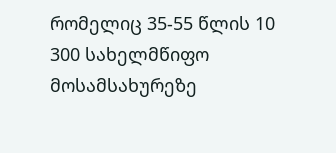რომელიც 35-55 წლის 10 300 სახელმწიფო მოსამსახურეზე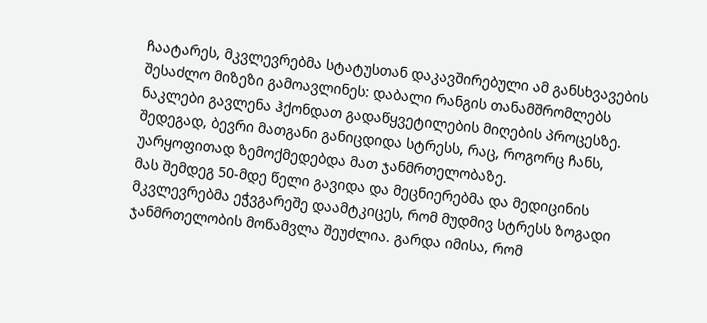ჩაატარეს, მკვლევრებმა სტატუსთან დაკავშირებული ამ განსხვავების შესაძლო მიზეზი გამოავლინეს: დაბალი რანგის თანამშრომლებს ნაკლები გავლენა ჰქონდათ გადაწყვეტილების მიღების პროცესზე. შედეგად, ბევრი მათგანი განიცდიდა სტრესს, რაც, როგორც ჩანს, უარყოფითად ზემოქმედებდა მათ ჯანმრთელობაზე.
მას შემდეგ 50-მდე წელი გავიდა და მეცნიერებმა და მედიცინის მკვლევრებმა ეჭვგარეშე დაამტკიცეს, რომ მუდმივ სტრესს ზოგადი ჯანმრთელობის მოწამვლა შეუძლია. გარდა იმისა, რომ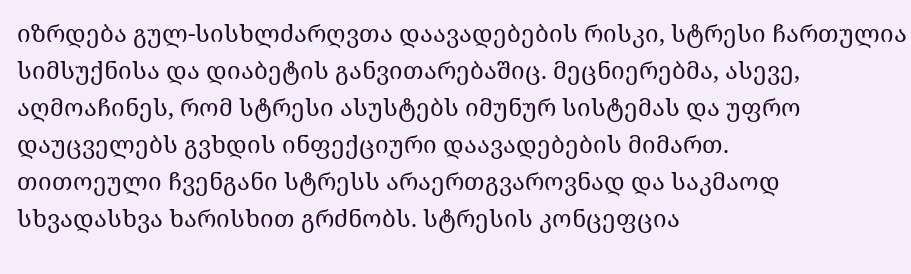იზრდება გულ-სისხლძარღვთა დაავადებების რისკი, სტრესი ჩართულია სიმსუქნისა და დიაბეტის განვითარებაშიც. მეცნიერებმა, ასევე, აღმოაჩინეს, რომ სტრესი ასუსტებს იმუნურ სისტემას და უფრო დაუცველებს გვხდის ინფექციური დაავადებების მიმართ.
თითოეული ჩვენგანი სტრესს არაერთგვაროვნად და საკმაოდ სხვადასხვა ხარისხით გრძნობს. სტრესის კონცეფცია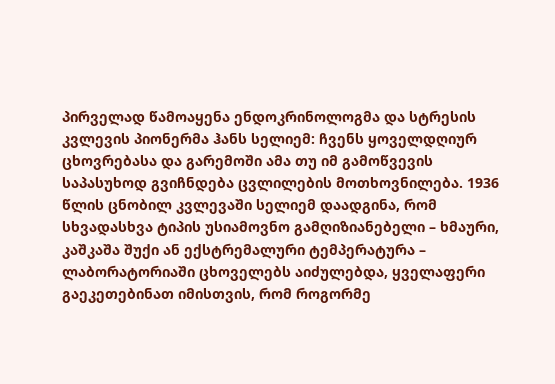პირველად წამოაყენა ენდოკრინოლოგმა და სტრესის კვლევის პიონერმა ჰანს სელიემ: ჩვენს ყოველდღიურ ცხოვრებასა და გარემოში ამა თუ იმ გამოწვევის საპასუხოდ გვიჩნდება ცვლილების მოთხოვნილება. 1936 წლის ცნობილ კვლევაში სელიემ დაადგინა, რომ სხვადასხვა ტიპის უსიამოვნო გამღიზიანებელი – ხმაური, კაშკაშა შუქი ან ექსტრემალური ტემპერატურა – ლაბორატორიაში ცხოველებს აიძულებდა, ყველაფერი გაეკეთებინათ იმისთვის, რომ როგორმე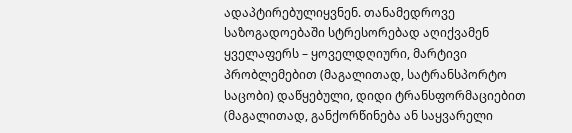ადაპტირებულიყვნენ. თანამედროვე საზოგადოებაში სტრესორებად აღიქვამენ ყველაფერს – ყოველდღიური, მარტივი პრობლემებით (მაგალითად, სატრანსპორტო საცობი) დაწყებული, დიდი ტრანსფორმაციებით (მაგალითად, განქორწინება ან საყვარელი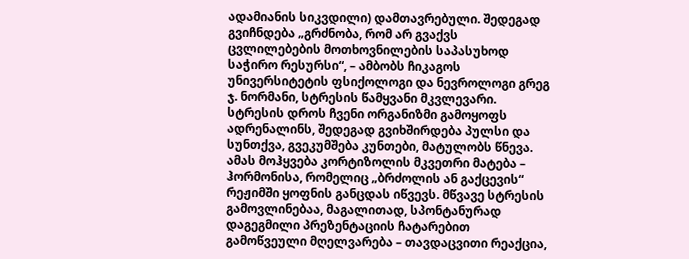ადამიანის სიკვდილი) დამთავრებული. შედეგად გვიჩნდება „გრძნობა, რომ არ გვაქვს ცვლილებების მოთხოვნილების საპასუხოდ საჭირო რესურსი“, – ამბობს ჩიკაგოს უნივერსიტეტის ფსიქოლოგი და ნევროლოგი გრეგ ჯ. ნორმანი, სტრესის წამყვანი მკვლევარი.
სტრესის დროს ჩვენი ორგანიზმი გამოყოფს ადრენალინს, შედეგად გვიხშირდება პულსი და სუნთქვა, გვეკუმშება კუნთები, მატულობს წნევა. ამას მოჰყვება კორტიზოლის მკვეთრი მატება – ჰორმონისა, რომელიც „ბრძოლის ან გაქცევის“ რეჟიმში ყოფნის განცდას იწვევს. მწვავე სტრესის გამოვლინებაა, მაგალითად, სპონტანურად დაგეგმილი პრეზენტაციის ჩატარებით გამოწვეული მღელვარება – თავდაცვითი რეაქცია,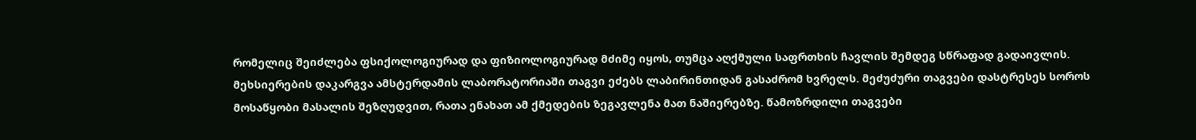რომელიც შეიძლება ფსიქოლოგიურად და ფიზიოლოგიურად მძიმე იყოს, თუმცა აღქმული საფრთხის ჩავლის შემდეგ სწრაფად გადაივლის.
მეხსიერების დაკარგვა ამსტერდამის ლაბორატორიაში თაგვი ეძებს ლაბირინთიდან გასაძრომ ხვრელს. მეძუძური თაგვები დასტრესეს სოროს მოსაწყობი მასალის შეზღუდვით, რათა ენახათ ამ ქმედების ზეგავლენა მათ ნაშიერებზე. წამოზრდილი თაგვები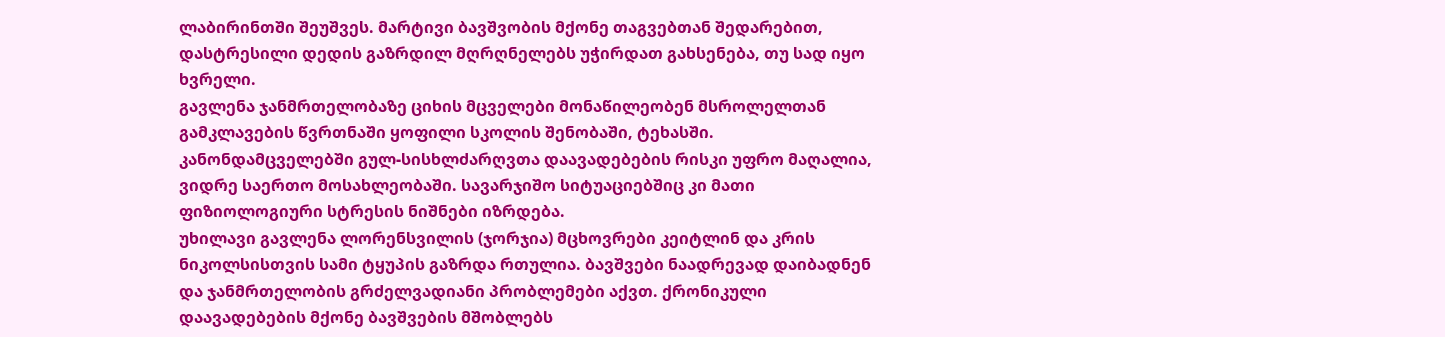ლაბირინთში შეუშვეს. მარტივი ბავშვობის მქონე თაგვებთან შედარებით, დასტრესილი დედის გაზრდილ მღრღნელებს უჭირდათ გახსენება, თუ სად იყო ხვრელი.
გავლენა ჯანმრთელობაზე ციხის მცველები მონაწილეობენ მსროლელთან გამკლავების წვრთნაში ყოფილი სკოლის შენობაში, ტეხასში. კანონდამცველებში გულ-სისხლძარღვთა დაავადებების რისკი უფრო მაღალია, ვიდრე საერთო მოსახლეობაში. სავარჯიშო სიტუაციებშიც კი მათი ფიზიოლოგიური სტრესის ნიშნები იზრდება.
უხილავი გავლენა ლორენსვილის (ჯორჯია) მცხოვრები კეიტლინ და კრის ნიკოლსისთვის სამი ტყუპის გაზრდა რთულია. ბავშვები ნაადრევად დაიბადნენ და ჯანმრთელობის გრძელვადიანი პრობლემები აქვთ. ქრონიკული დაავადებების მქონე ბავშვების მშობლებს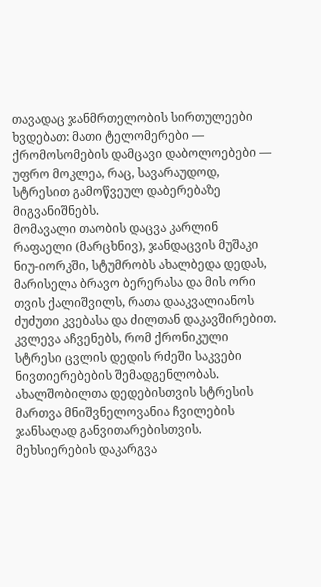თავადაც ჯანმრთელობის სირთულეები ხვდებათ: მათი ტელომერები — ქრომოსომების დამცავი დაბოლოებები — უფრო მოკლეა, რაც, სავარაუდოდ, სტრესით გამოწვეულ დაბერებაზე მიგვანიშნებს.
მომავალი თაობის დაცვა კარლინ რაფაელი (მარცხნივ), ჯანდაცვის მუშაკი ნიუ-იორკში, სტუმრობს ახალბედა დედას, მარისელა ბრავო ბერერასა და მის ორი თვის ქალიშვილს, რათა დააკვალიანოს ძუძუთი კვებასა და ძილთან დაკავშირებით. კვლევა აჩვენებს, რომ ქრონიკული სტრესი ცვლის დედის რძეში საკვები ნივთიერებების შემადგენლობას. ახალშობილთა დედებისთვის სტრესის მართვა მნიშვნელოვანია ჩვილების ჯანსაღად განვითარებისთვის.
მეხსიერების დაკარგვა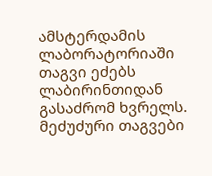ამსტერდამის ლაბორატორიაში თაგვი ეძებს ლაბირინთიდან გასაძრომ ხვრელს. მეძუძური თაგვები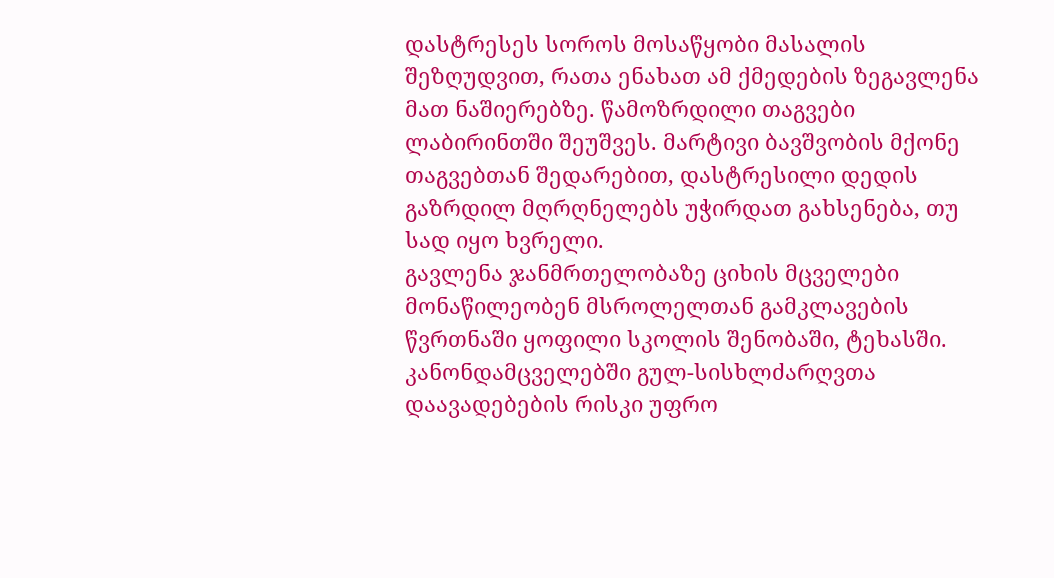დასტრესეს სოროს მოსაწყობი მასალის შეზღუდვით, რათა ენახათ ამ ქმედების ზეგავლენა მათ ნაშიერებზე. წამოზრდილი თაგვები ლაბირინთში შეუშვეს. მარტივი ბავშვობის მქონე თაგვებთან შედარებით, დასტრესილი დედის გაზრდილ მღრღნელებს უჭირდათ გახსენება, თუ სად იყო ხვრელი.
გავლენა ჯანმრთელობაზე ციხის მცველები მონაწილეობენ მსროლელთან გამკლავების წვრთნაში ყოფილი სკოლის შენობაში, ტეხასში. კანონდამცველებში გულ-სისხლძარღვთა დაავადებების რისკი უფრო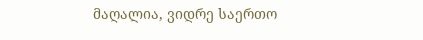მაღალია, ვიდრე საერთო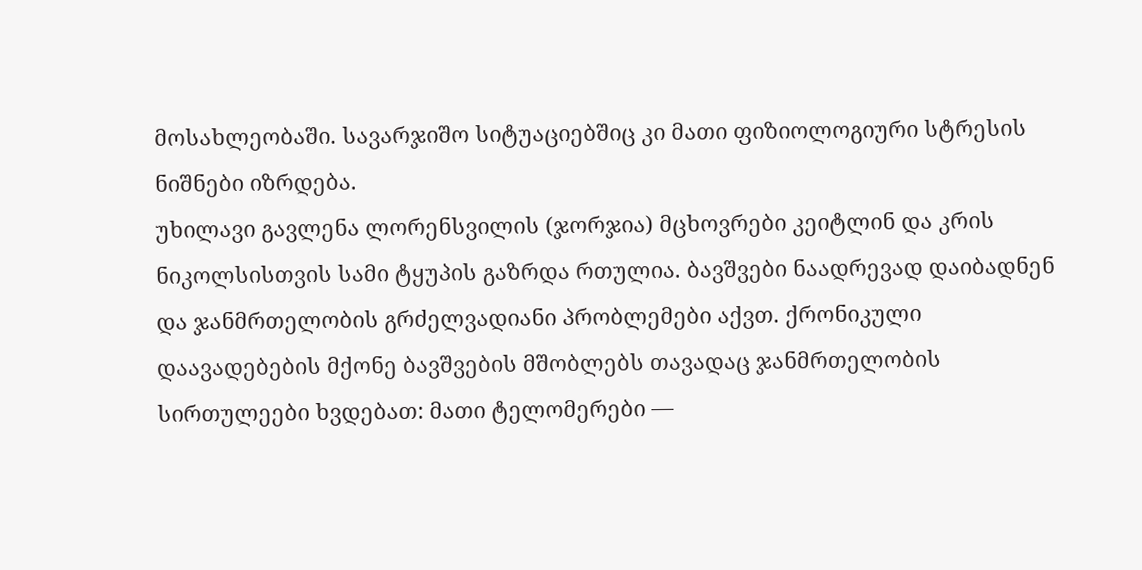მოსახლეობაში. სავარჯიშო სიტუაციებშიც კი მათი ფიზიოლოგიური სტრესის ნიშნები იზრდება.
უხილავი გავლენა ლორენსვილის (ჯორჯია) მცხოვრები კეიტლინ და კრის ნიკოლსისთვის სამი ტყუპის გაზრდა რთულია. ბავშვები ნაადრევად დაიბადნენ და ჯანმრთელობის გრძელვადიანი პრობლემები აქვთ. ქრონიკული დაავადებების მქონე ბავშვების მშობლებს თავადაც ჯანმრთელობის სირთულეები ხვდებათ: მათი ტელომერები —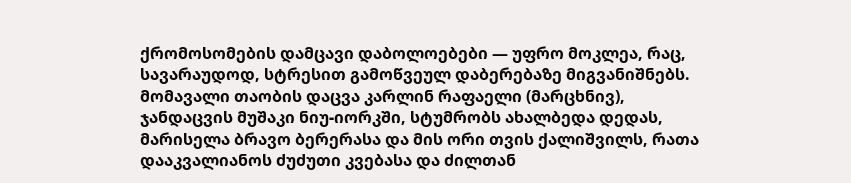ქრომოსომების დამცავი დაბოლოებები — უფრო მოკლეა, რაც, სავარაუდოდ, სტრესით გამოწვეულ დაბერებაზე მიგვანიშნებს.
მომავალი თაობის დაცვა კარლინ რაფაელი (მარცხნივ), ჯანდაცვის მუშაკი ნიუ-იორკში, სტუმრობს ახალბედა დედას, მარისელა ბრავო ბერერასა და მის ორი თვის ქალიშვილს, რათა დააკვალიანოს ძუძუთი კვებასა და ძილთან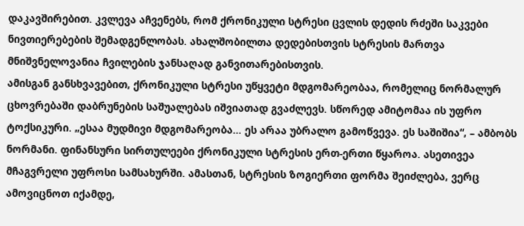დაკავშირებით. კვლევა აჩვენებს, რომ ქრონიკული სტრესი ცვლის დედის რძეში საკვები ნივთიერებების შემადგენლობას. ახალშობილთა დედებისთვის სტრესის მართვა მნიშვნელოვანია ჩვილების ჯანსაღად განვითარებისთვის.
ამისგან განსხვავებით, ქრონიკული სტრესი უწყვეტი მდგომარეობაა, რომელიც ნორმალურ ცხოვრებაში დაბრუნების საშუალებას იშვიათად გვაძლევს. სწორედ ამიტომაა ის უფრო ტოქსიკური. „ესაა მუდმივი მდგომარეობა… ეს არაა უბრალო გამოწვევა. ეს საშიშია“, – ამბობს ნორმანი. ფინანსური სირთულეები ქრონიკული სტრესის ერთ-ერთი წყაროა. ასეთივეა მჩაგვრელი უფროსი სამსახურში. ამასთან, სტრესის ზოგიერთი ფორმა შეიძლება, ვერც ამოვიცნოთ იქამდე,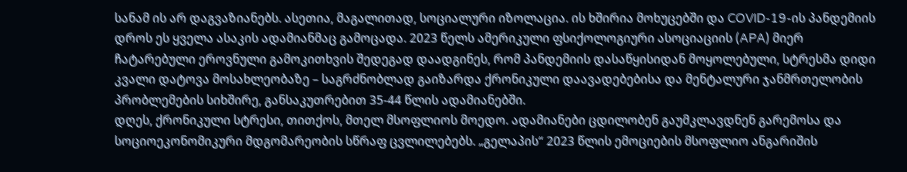სანამ ის არ დაგვაზიანებს. ასეთია, მაგალითად, სოციალური იზოლაცია. ის ხშირია მოხუცებში და COVID-19-ის პანდემიის დროს ეს ყველა ასაკის ადამიანმაც გამოცადა. 2023 წელს ამერიკული ფსიქოლოგიური ასოციაციის (APA) მიერ ჩატარებული ეროვნული გამოკითხვის შედეგად დაადგინეს, რომ პანდემიის დასაწყისიდან მოყოლებული, სტრესმა დიდი კვალი დატოვა მოსახლეობაზე – საგრძნობლად გაიზარდა ქრონიკული დაავადებებისა და მენტალური ჯანმრთელობის პრობლემების სიხშირე, განსაკუთრებით 35-44 წლის ადამიანებში.
დღეს, ქრონიკული სტრესი, თითქოს, მთელ მსოფლიოს მოედო. ადამიანები ცდილობენ გაუმკლავდნენ გარემოსა და სოციოეკონომიკური მდგომარეობის სწრაფ ცვლილებებს. „გელაპის“ 2023 წლის ემოციების მსოფლიო ანგარიშის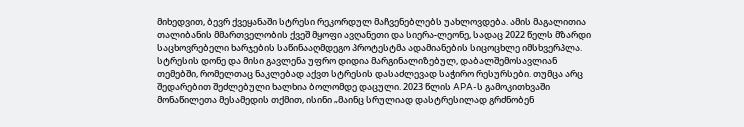მიხედვით, ბევრ ქვეყანაში სტრესი რეკორდულ მაჩვენებლებს უახლოვდება. ამის მაგალითია თალიბანის მმართველობის ქვეშ მყოფი ავღანეთი და სიერა-ლეონე, სადაც 2022 წელს მზარდი საცხოვრებელი ხარჯების საწინააღმდეგო პროტესტმა ადამიანების სიცოცხლე იმსხვერპლა. სტრესის დონე და მისი გავლენა უფრო დიდია მარგინალიზებულ, დაბალშემოსავლიან თემებში, რომელთაც ნაკლებად აქვთ სტრესის დასაძლევად საჭირო რესურსები. თუმცა არც შედარებით შეძლებული ხალხია ბოლომდე დაცული. 2023 წლის APA-ს გამოკითხვაში მონაწილეთა მესამედის თქმით, ისინი „მაინც სრულიად დასტრესილად გრძნობენ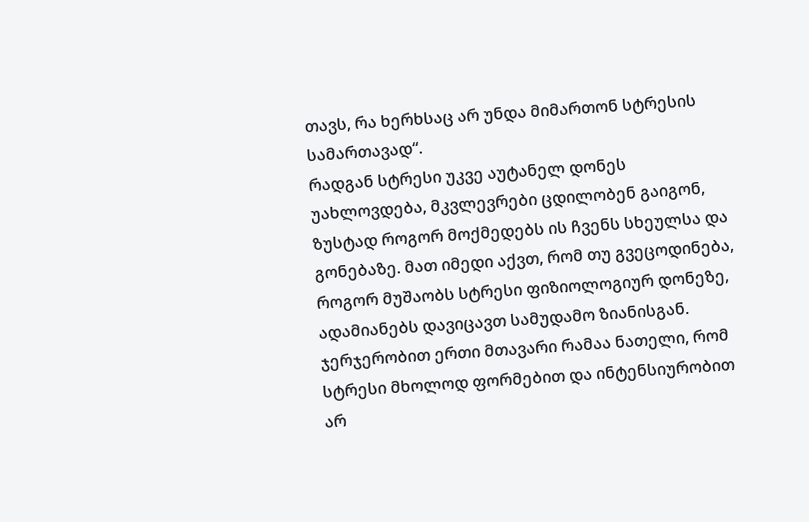თავს, რა ხერხსაც არ უნდა მიმართონ სტრესის სამართავად“.
რადგან სტრესი უკვე აუტანელ დონეს უახლოვდება, მკვლევრები ცდილობენ გაიგონ, ზუსტად როგორ მოქმედებს ის ჩვენს სხეულსა და გონებაზე. მათ იმედი აქვთ, რომ თუ გვეცოდინება, როგორ მუშაობს სტრესი ფიზიოლოგიურ დონეზე, ადამიანებს დავიცავთ სამუდამო ზიანისგან. ჯერჯერობით ერთი მთავარი რამაა ნათელი, რომ სტრესი მხოლოდ ფორმებით და ინტენსიურობით არ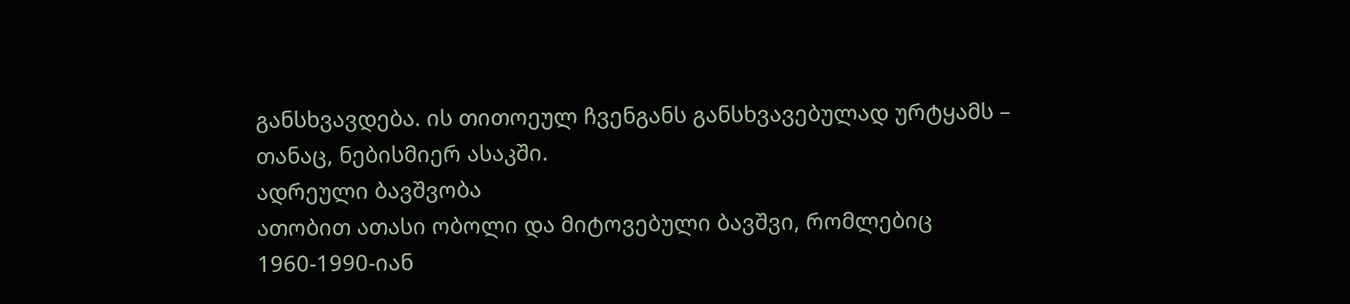განსხვავდება. ის თითოეულ ჩვენგანს განსხვავებულად ურტყამს – თანაც, ნებისმიერ ასაკში.
ადრეული ბავშვობა
ათობით ათასი ობოლი და მიტოვებული ბავშვი, რომლებიც 1960-1990-იან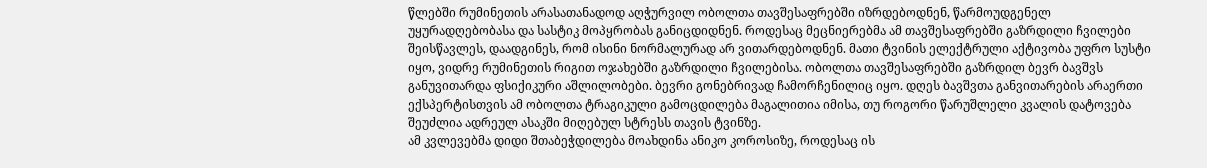წლებში რუმინეთის არასათანადოდ აღჭურვილ ობოლთა თავშესაფრებში იზრდებოდნენ, წარმოუდგენელ უყურადღებობასა და სასტიკ მოპყრობას განიცდიდნენ. როდესაც მეცნიერებმა ამ თავშესაფრებში გაზრდილი ჩვილები შეისწავლეს, დაადგინეს, რომ ისინი ნორმალურად არ ვითარდებოდნენ. მათი ტვინის ელექტრული აქტივობა უფრო სუსტი იყო, ვიდრე რუმინეთის რიგით ოჯახებში გაზრდილი ჩვილებისა. ობოლთა თავშესაფრებში გაზრდილ ბევრ ბავშვს განუვითარდა ფსიქიკური აშლილობები. ბევრი გონებრივად ჩამორჩენილიც იყო. დღეს ბავშვთა განვითარების არაერთი ექსპერტისთვის ამ ობოლთა ტრაგიკული გამოცდილება მაგალითია იმისა, თუ როგორი წარუშლელი კვალის დატოვება შეუძლია ადრეულ ასაკში მიღებულ სტრესს თავის ტვინზე.
ამ კვლევებმა დიდი შთაბეჭდილება მოახდინა ანიკო კოროსიზე, როდესაც ის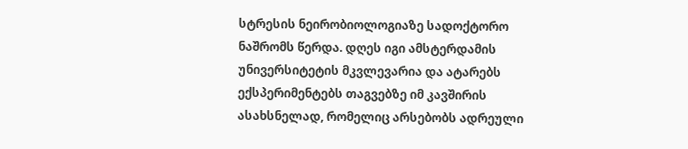სტრესის ნეირობიოლოგიაზე სადოქტორო ნაშრომს წერდა. დღეს იგი ამსტერდამის უნივერსიტეტის მკვლევარია და ატარებს ექსპერიმენტებს თაგვებზე იმ კავშირის ასახსნელად, რომელიც არსებობს ადრეული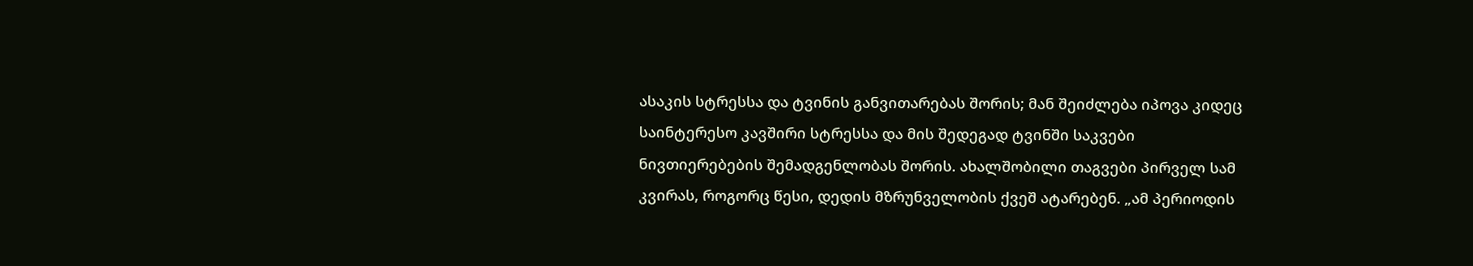ასაკის სტრესსა და ტვინის განვითარებას შორის; მან შეიძლება იპოვა კიდეც საინტერესო კავშირი სტრესსა და მის შედეგად ტვინში საკვები ნივთიერებების შემადგენლობას შორის. ახალშობილი თაგვები პირველ სამ კვირას, როგორც წესი, დედის მზრუნველობის ქვეშ ატარებენ. „ამ პერიოდის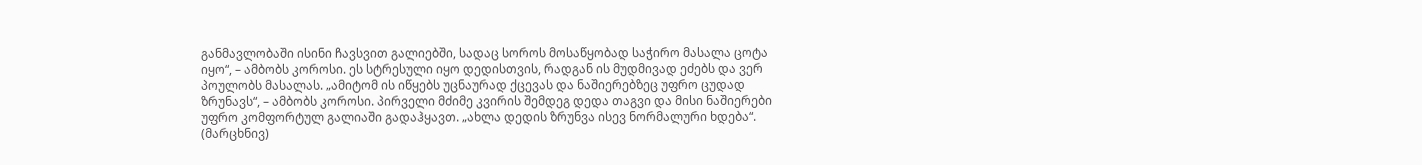განმავლობაში ისინი ჩავსვით გალიებში, სადაც სოროს მოსაწყობად საჭირო მასალა ცოტა იყო“, – ამბობს კოროსი. ეს სტრესული იყო დედისთვის, რადგან ის მუდმივად ეძებს და ვერ პოულობს მასალას. „ამიტომ ის იწყებს უცნაურად ქცევას და ნაშიერებზეც უფრო ცუდად ზრუნავს“, – ამბობს კოროსი. პირველი მძიმე კვირის შემდეგ დედა თაგვი და მისი ნაშიერები უფრო კომფორტულ გალიაში გადაჰყავთ. „ახლა დედის ზრუნვა ისევ ნორმალური ხდება“.
(მარცხნივ)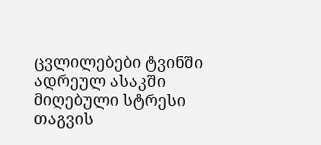ცვლილებები ტვინში
ადრეულ ასაკში მიღებული სტრესი თაგვის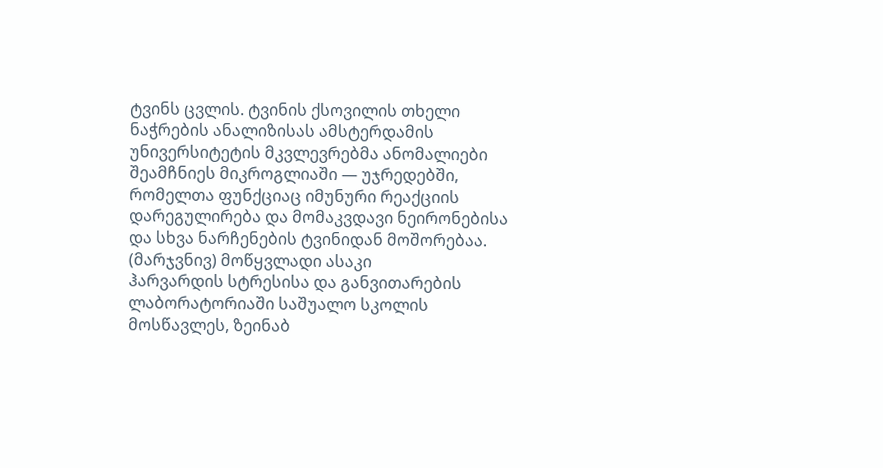ტვინს ცვლის. ტვინის ქსოვილის თხელი ნაჭრების ანალიზისას ამსტერდამის უნივერსიტეტის მკვლევრებმა ანომალიები შეამჩნიეს მიკროგლიაში — უჯრედებში, რომელთა ფუნქციაც იმუნური რეაქციის დარეგულირება და მომაკვდავი ნეირონებისა და სხვა ნარჩენების ტვინიდან მოშორებაა.
(მარჯვნივ) მოწყვლადი ასაკი
ჰარვარდის სტრესისა და განვითარების ლაბორატორიაში საშუალო სკოლის მოსწავლეს, ზეინაბ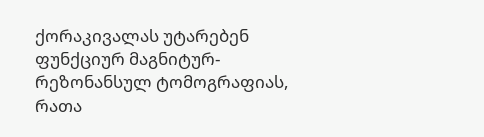ქორაკივალას უტარებენ ფუნქციურ მაგნიტურ-რეზონანსულ ტომოგრაფიას, რათა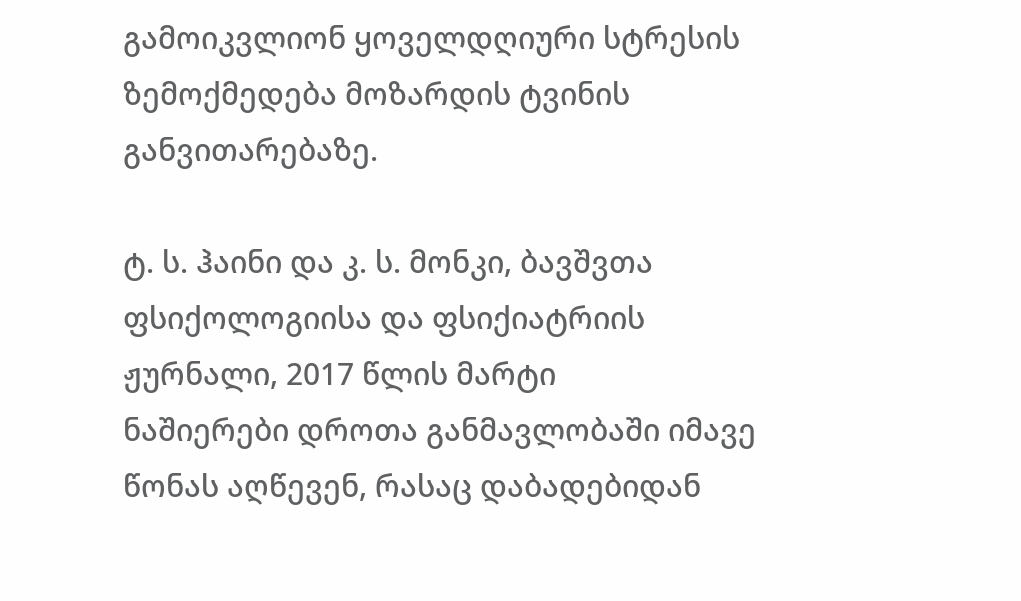გამოიკვლიონ ყოველდღიური სტრესის ზემოქმედება მოზარდის ტვინის განვითარებაზე.

ტ. ს. ჰაინი და კ. ს. მონკი, ბავშვთა ფსიქოლოგიისა და ფსიქიატრიის ჟურნალი, 2017 წლის მარტი
ნაშიერები დროთა განმავლობაში იმავე წონას აღწევენ, რასაც დაბადებიდან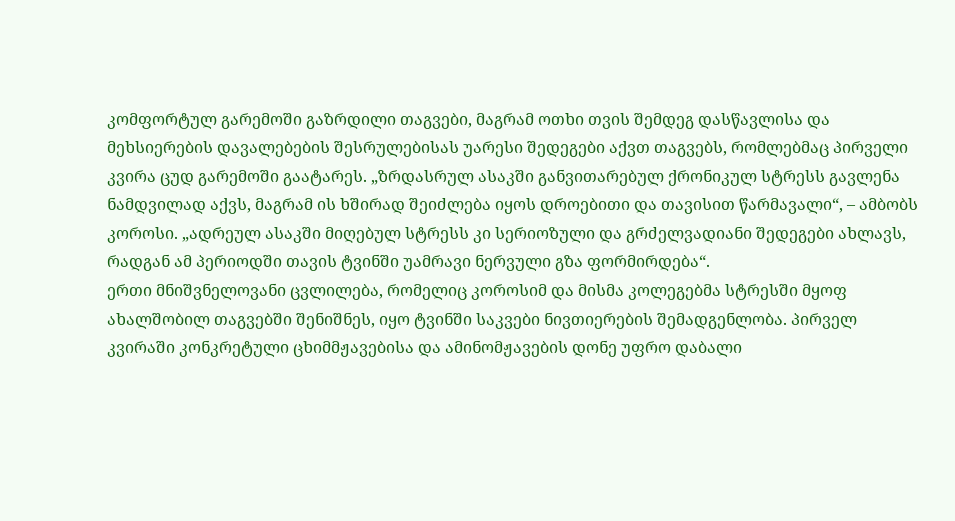კომფორტულ გარემოში გაზრდილი თაგვები, მაგრამ ოთხი თვის შემდეგ დასწავლისა და მეხსიერების დავალებების შესრულებისას უარესი შედეგები აქვთ თაგვებს, რომლებმაც პირველი კვირა ცუდ გარემოში გაატარეს. „ზრდასრულ ასაკში განვითარებულ ქრონიკულ სტრესს გავლენა ნამდვილად აქვს, მაგრამ ის ხშირად შეიძლება იყოს დროებითი და თავისით წარმავალი“, – ამბობს კოროსი. „ადრეულ ასაკში მიღებულ სტრესს კი სერიოზული და გრძელვადიანი შედეგები ახლავს, რადგან ამ პერიოდში თავის ტვინში უამრავი ნერვული გზა ფორმირდება“.
ერთი მნიშვნელოვანი ცვლილება, რომელიც კოროსიმ და მისმა კოლეგებმა სტრესში მყოფ ახალშობილ თაგვებში შენიშნეს, იყო ტვინში საკვები ნივთიერების შემადგენლობა. პირველ კვირაში კონკრეტული ცხიმმჟავებისა და ამინომჟავების დონე უფრო დაბალი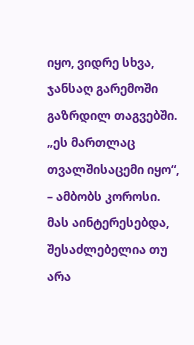იყო, ვიდრე სხვა, ჯანსაღ გარემოში გაზრდილ თაგვებში. „ეს მართლაც თვალშისაცემი იყო“, – ამბობს კოროსი. მას აინტერესებდა, შესაძლებელია თუ არა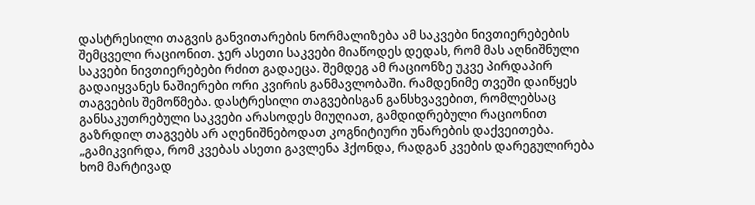დასტრესილი თაგვის განვითარების ნორმალიზება ამ საკვები ნივთიერებების შემცველი რაციონით. ჯერ ასეთი საკვები მიაწოდეს დედას, რომ მას აღნიშნული საკვები ნივთიერებები რძით გადაეცა. შემდეგ ამ რაციონზე უკვე პირდაპირ გადაიყვანეს ნაშიერები ორი კვირის განმავლობაში. რამდენიმე თვეში დაიწყეს თაგვების შემოწმება. დასტრესილი თაგვებისგან განსხვავებით, რომლებსაც განსაკუთრებული საკვები არასოდეს მიუღიათ, გამდიდრებული რაციონით გაზრდილ თაგვებს არ აღენიშნებოდათ კოგნიტიური უნარების დაქვეითება. „გამიკვირდა, რომ კვებას ასეთი გავლენა ჰქონდა, რადგან კვების დარეგულირება ხომ მარტივად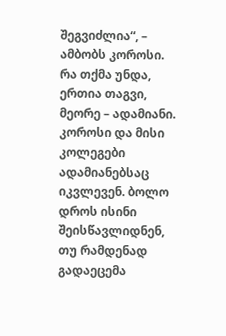შეგვიძლია“, – ამბობს კოროსი.
რა თქმა უნდა, ერთია თაგვი, მეორე – ადამიანი. კოროსი და მისი კოლეგები ადამიანებსაც იკვლევენ. ბოლო დროს ისინი შეისწავლიდნენ, თუ რამდენად გადაეცემა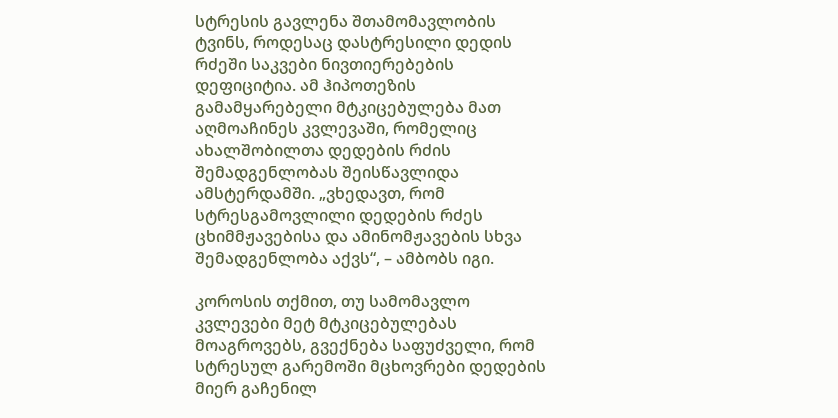სტრესის გავლენა შთამომავლობის ტვინს, როდესაც დასტრესილი დედის რძეში საკვები ნივთიერებების დეფიციტია. ამ ჰიპოთეზის გამამყარებელი მტკიცებულება მათ აღმოაჩინეს კვლევაში, რომელიც ახალშობილთა დედების რძის შემადგენლობას შეისწავლიდა ამსტერდამში. „ვხედავთ, რომ სტრესგამოვლილი დედების რძეს ცხიმმჟავებისა და ამინომჟავების სხვა შემადგენლობა აქვს“, – ამბობს იგი.

კოროსის თქმით, თუ სამომავლო კვლევები მეტ მტკიცებულებას მოაგროვებს, გვექნება საფუძველი, რომ სტრესულ გარემოში მცხოვრები დედების მიერ გაჩენილ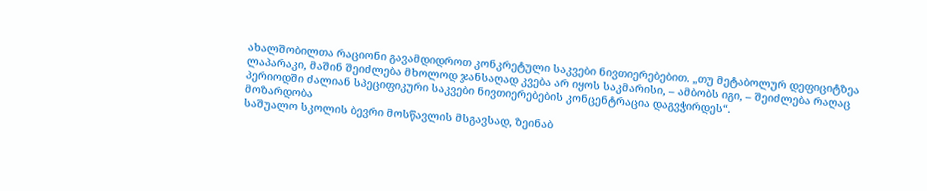ახალშობილთა რაციონი გავამდიდროთ კონკრეტული საკვები ნივთიერებებით. „თუ მეტაბოლურ დეფიციტზეა ლაპარაკი, მაშინ შეიძლება მხოლოდ ჯანსაღად კვება არ იყოს საკმარისი, – ამბობს იგი, – შეიძლება რაღაც პერიოდში ძალიან სპეციფიკური საკვები ნივთიერებების კონცენტრაცია დაგვჭირდეს“.
მოზარდობა
საშუალო სკოლის ბევრი მოსწავლის მსგავსად, ზეინაბ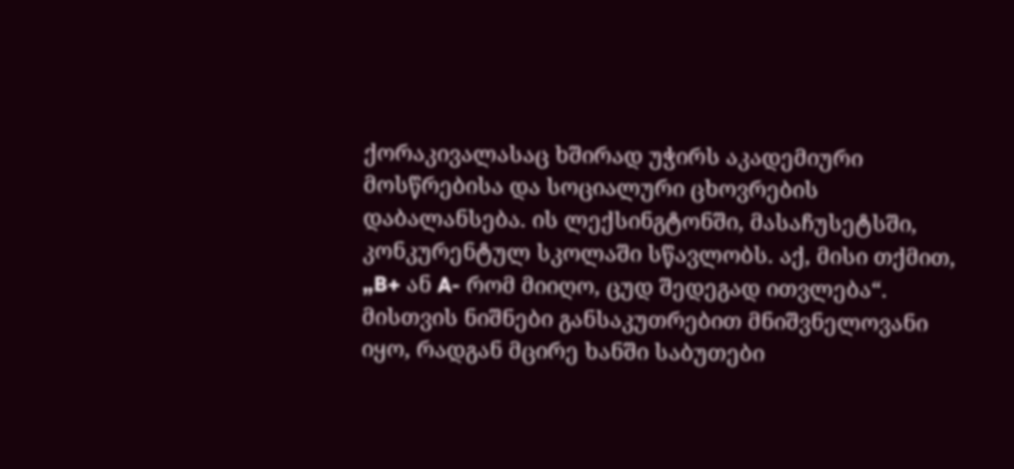ქორაკივალასაც ხშირად უჭირს აკადემიური მოსწრებისა და სოციალური ცხოვრების დაბალანსება. ის ლექსინგტონში, მასაჩუსეტსში, კონკურენტულ სკოლაში სწავლობს. აქ, მისი თქმით, „B+ ან A- რომ მიიღო, ცუდ შედეგად ითვლება“. მისთვის ნიშნები განსაკუთრებით მნიშვნელოვანი იყო, რადგან მცირე ხანში საბუთები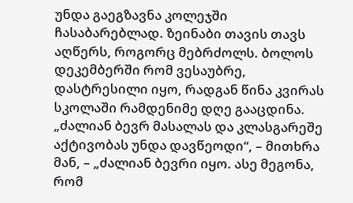უნდა გაეგზავნა კოლეჯში ჩასაბარებლად. ზეინაბი თავის თავს აღწერს, როგორც მებრძოლს. ბოლოს დეკემბერში რომ ვესაუბრე, დასტრესილი იყო, რადგან წინა კვირას სკოლაში რამდენიმე დღე გააცდინა. „ძალიან ბევრ მასალას და კლასგარეშე აქტივობას უნდა დავწეოდი“, – მითხრა მან, – „ძალიან ბევრი იყო. ასე მეგონა, რომ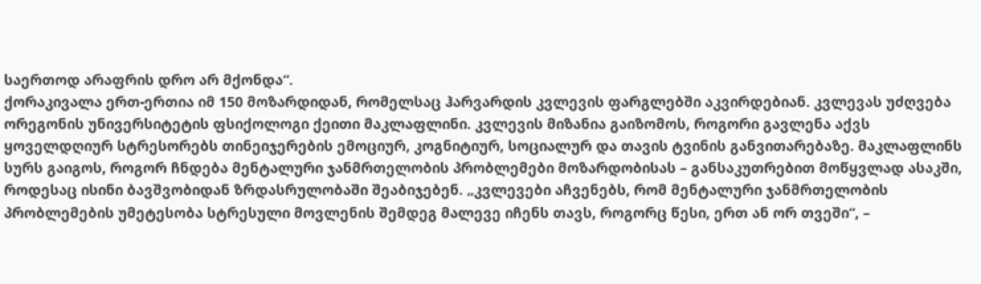საერთოდ არაფრის დრო არ მქონდა“.
ქორაკივალა ერთ-ერთია იმ 150 მოზარდიდან, რომელსაც ჰარვარდის კვლევის ფარგლებში აკვირდებიან. კვლევას უძღვება ორეგონის უნივერსიტეტის ფსიქოლოგი ქეითი მაკლაფლინი. კვლევის მიზანია გაიზომოს, როგორი გავლენა აქვს ყოველდღიურ სტრესორებს თინეიჯერების ემოციურ, კოგნიტიურ, სოციალურ და თავის ტვინის განვითარებაზე. მაკლაფლინს სურს გაიგოს, როგორ ჩნდება მენტალური ჯანმრთელობის პრობლემები მოზარდობისას – განსაკუთრებით მოწყვლად ასაკში, როდესაც ისინი ბავშვობიდან ზრდასრულობაში შეაბიჯებენ. „კვლევები აჩვენებს, რომ მენტალური ჯანმრთელობის პრობლემების უმეტესობა სტრესული მოვლენის შემდეგ მალევე იჩენს თავს, როგორც წესი, ერთ ან ორ თვეში“, –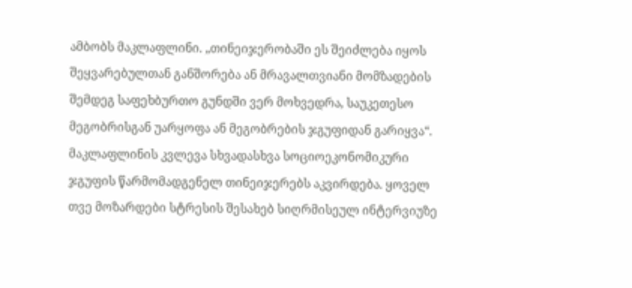ამბობს მაკლაფლინი. „თინეიჯერობაში ეს შეიძლება იყოს შეყვარებულთან განშორება ან მრავალთვიანი მომზადების შემდეგ საფეხბურთო გუნდში ვერ მოხვედრა, საუკეთესო მეგობრისგან უარყოფა ან მეგობრების ჯგუფიდან გარიყვა“.
მაკლაფლინის კვლევა სხვადასხვა სოციოეკონომიკური ჯგუფის წარმომადგენელ თინეიჯერებს აკვირდება. ყოველ თვე მოზარდები სტრესის შესახებ სიღრმისეულ ინტერვიუზე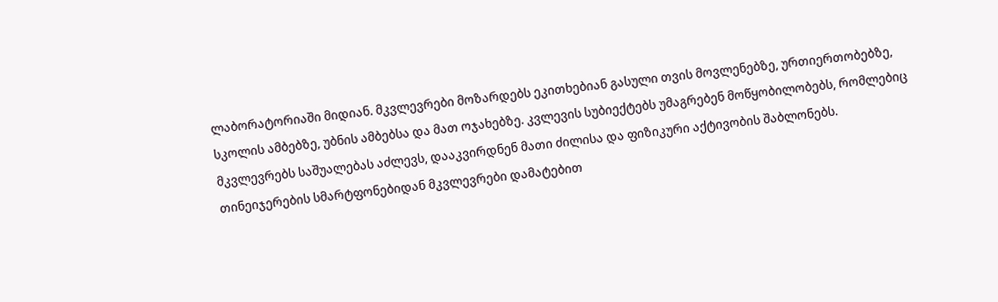ლაბორატორიაში მიდიან. მკვლევრები მოზარდებს ეკითხებიან გასული თვის მოვლენებზე, ურთიერთობებზე, სკოლის ამბებზე, უბნის ამბებსა და მათ ოჯახებზე. კვლევის სუბიექტებს უმაგრებენ მოწყობილობებს, რომლებიც მკვლევრებს საშუალებას აძლევს, დააკვირდნენ მათი ძილისა და ფიზიკური აქტივობის შაბლონებს. თინეიჯერების სმარტფონებიდან მკვლევრები დამატებით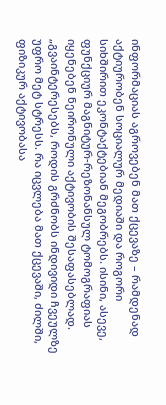ინფორმაციას აგროვებენ მათ ქცევაზე – რამდენად აქტიურობენ სოციალურ მედიაში და როგორი სიხშირით ეკონტაქტებიან მეგობრებს. ისინი, ასევე, ფუნქციურ მაგნიტურ-რეზონანსულ ტომოგრაფიას იყენებენ ნეირონული აქტივობის შესაფასებლად. „გვაინტერესებს, როდის გრძნობს ინდივიდი ჩვეულზე უფრო მეტ სტრესს. რა იცვლება მათ ქცევაში, ძილში, ფიზიკურ აქტივობასა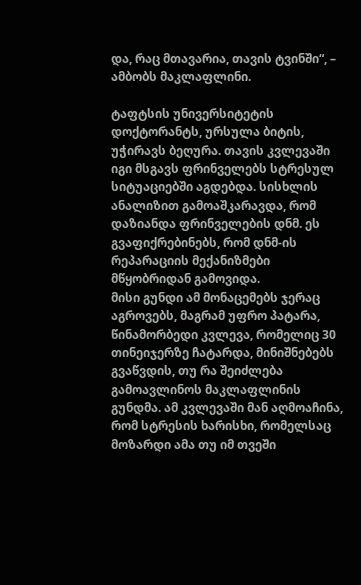და, რაც მთავარია, თავის ტვინში“, – ამბობს მაკლაფლინი.

ტაფტსის უნივერსიტეტის დოქტორანტს, ურსულა ბიტის, უჭირავს ბეღურა. თავის კვლევაში იგი მსგავს ფრინველებს სტრესულ სიტუაციებში აგდებდა. სისხლის ანალიზით გამოაშკარავდა, რომ დაზიანდა ფრინველების დნმ. ეს გვაფიქრებინებს, რომ დნმ-ის რეპარაციის მექანიზმები მწყობრიდან გამოვიდა.
მისი გუნდი ამ მონაცემებს ჯერაც აგროვებს, მაგრამ უფრო პატარა, წინამორბედი კვლევა, რომელიც 30 თინეიჯერზე ჩატარდა, მინიშნებებს გვაწვდის, თუ რა შეიძლება გამოავლინოს მაკლაფლინის გუნდმა. ამ კვლევაში მან აღმოაჩინა, რომ სტრესის ხარისხი, რომელსაც მოზარდი ამა თუ იმ თვეში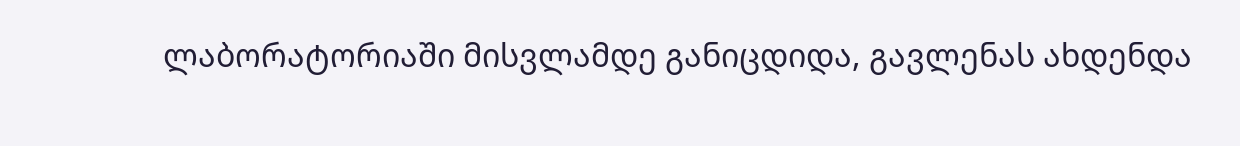ლაბორატორიაში მისვლამდე განიცდიდა, გავლენას ახდენდა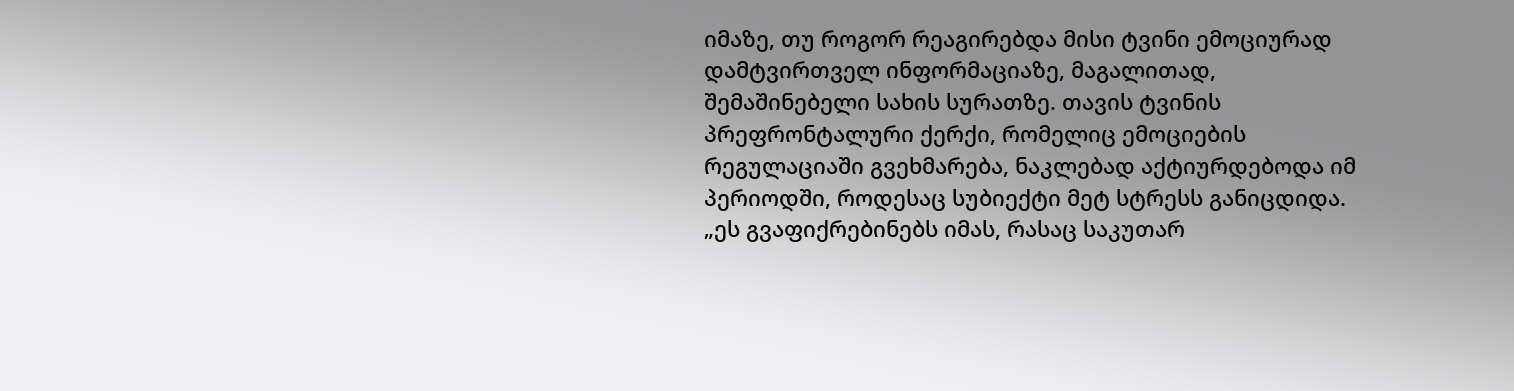იმაზე, თუ როგორ რეაგირებდა მისი ტვინი ემოციურად დამტვირთველ ინფორმაციაზე, მაგალითად, შემაშინებელი სახის სურათზე. თავის ტვინის პრეფრონტალური ქერქი, რომელიც ემოციების რეგულაციაში გვეხმარება, ნაკლებად აქტიურდებოდა იმ პერიოდში, როდესაც სუბიექტი მეტ სტრესს განიცდიდა. „ეს გვაფიქრებინებს იმას, რასაც საკუთარ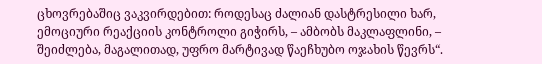ცხოვრებაშიც ვაკვირდებით: როდესაც ძალიან დასტრესილი ხარ, ემოციური რეაქციის კონტროლი გიჭირს, – ამბობს მაკლაფლინი, – შეიძლება, მაგალითად, უფრო მარტივად წაეჩხუბო ოჯახის წევრს“.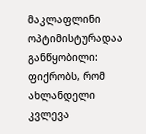მაკლაფლინი ოპტიმისტურადაა განწყობილი: ფიქრობს, რომ ახლანდელი კვლევა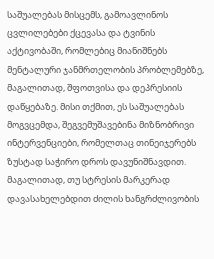საშუალებას მისცემს, გამოავლინოს ცვლილებები ქცევასა და ტვინის აქტივობაში, რომლებიც მიანიშნებს მენტალური ჯანმრთელობის პრობლემებზე, მაგალითად, შფოთვისა და დეპრესიის დაწყებაზე. მისი თქმით, ეს საშუალებას მოგვცემდა, შეგვემუშავებინა მიზნობრივი ინტერვენციები, რომელთაც თინეიჯერებს ზუსტად საჭირო დროს დავუნიშნავდით. მაგალითად, თუ სტრესის მარკერად დავასახელებდით ძილის ხანგრძლივობის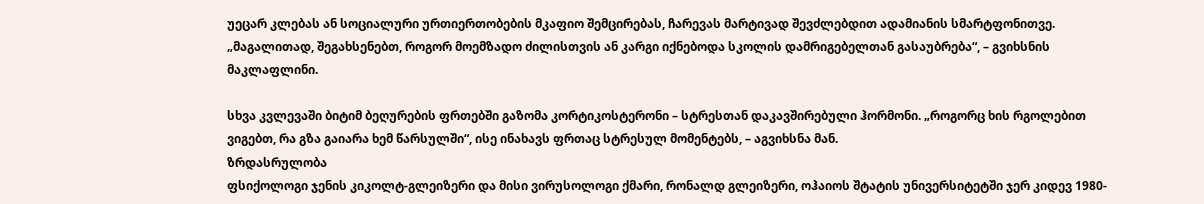უეცარ კლებას ან სოციალური ურთიერთობების მკაფიო შემცირებას, ჩარევას მარტივად შევძლებდით ადამიანის სმარტფონითვე. „მაგალითად, შეგახსენებთ, როგორ მოემზადო ძილისთვის ან კარგი იქნებოდა სკოლის დამრიგებელთან გასაუბრება“, – გვიხსნის მაკლაფლინი.

სხვა კვლევაში ბიტიმ ბეღურების ფრთებში გაზომა კორტიკოსტერონი – სტრესთან დაკავშირებული ჰორმონი. „როგორც ხის რგოლებით ვიგებთ, რა გზა გაიარა ხემ წარსულში“, ისე ინახავს ფრთაც სტრესულ მომენტებს, – აგვიხსნა მან.
ზრდასრულობა
ფსიქოლოგი ჯენის კიკოლტ-გლეიზერი და მისი ვირუსოლოგი ქმარი, რონალდ გლეიზერი, ოჰაიოს შტატის უნივერსიტეტში ჯერ კიდევ 1980-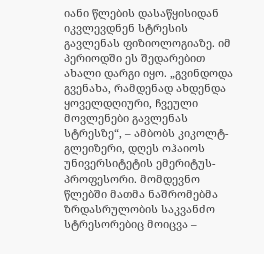იანი წლების დასაწყისიდან იკვლევდნენ სტრესის გავლენას ფიზიოლოგიაზე. იმ პერიოდში ეს შედარებით ახალი დარგი იყო. „გვინდოდა გვენახა, რამდენად ახდენდა ყოველდღიური, ჩვეული მოვლენები გავლენას სტრესზე“, – ამბობს კიკოლტ-გლეიზერი, დღეს ოჰაიოს უნივერსიტეტის ემერიტუს-პროფესორი. მომდევნო წლებში მათმა ნაშრომებმა ზრდასრულობის საკვანძო სტრესორებიც მოიცვა –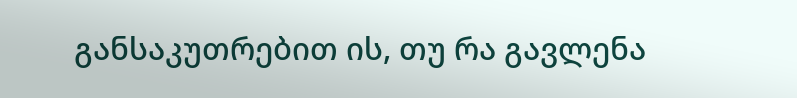განსაკუთრებით ის, თუ რა გავლენა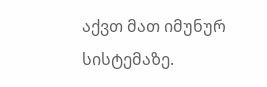აქვთ მათ იმუნურ სისტემაზე.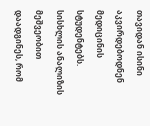თავიდან ისინი აკვირდებოდნენ მედიცინის სტუდენტებს. სისხლის ანალიზის მეშვეობით დაადგინეს, რომ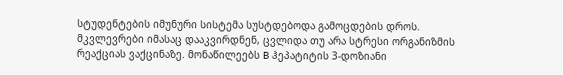სტუდენტების იმუნური სისტემა სუსტდებოდა გამოცდების დროს. მკვლევრები იმასაც დააკვირდნენ, ცვლიდა თუ არა სტრესი ორგანიზმის რეაქციას ვაქცინაზე. მონაწილეებს B ჰეპატიტის 3-დოზიანი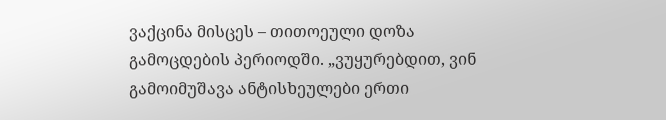ვაქცინა მისცეს – თითოეული დოზა გამოცდების პერიოდში. „ვუყურებდით, ვინ გამოიმუშავა ანტისხეულები ერთი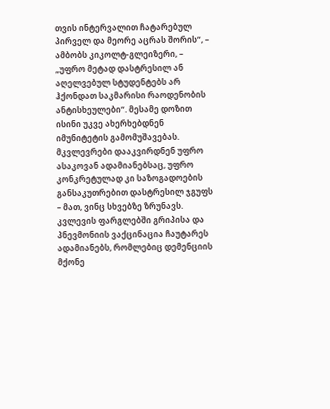თვის ინტერვალით ჩატარებულ პირველ და მეორე აცრას შორის“, – ამბობს კიკოლტ-გლეიზერი, – „უფრო მეტად დასტრესილ ან აღელვებულ სტუდენტებს არ ჰქონდათ საკმარისი რაოდენობის ანტისხეულები“. მესამე დოზით ისინი უკვე ახერხებდნენ იმუნიტეტის გამომუშავებას.
მკვლევრები დააკვირდნენ უფრო ასაკოვან ადამიანებსაც, უფრო კონკრეტულად კი საზოგადოების განსაკუთრებით დასტრესილ ჯგუფს – მათ, ვინც სხვებზე ზრუნავს. კვლევის ფარგლებში გრიპისა და პნევმონიის ვაქცინაცია ჩაუტარეს ადამიანებს, რომლებიც დემენციის მქონე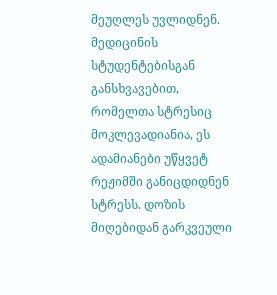მეუღლეს უვლიდნენ. მედიცინის სტუდენტებისგან განსხვავებით, რომელთა სტრესიც მოკლევადიანია, ეს ადამიანები უწყვეტ რეჟიმში განიცდიდნენ სტრესს. დოზის მიღებიდან გარკვეული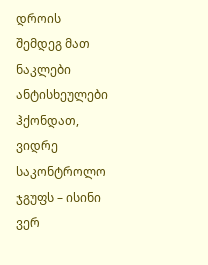დროის შემდეგ მათ ნაკლები ანტისხეულები ჰქონდათ, ვიდრე საკონტროლო ჯგუფს – ისინი ვერ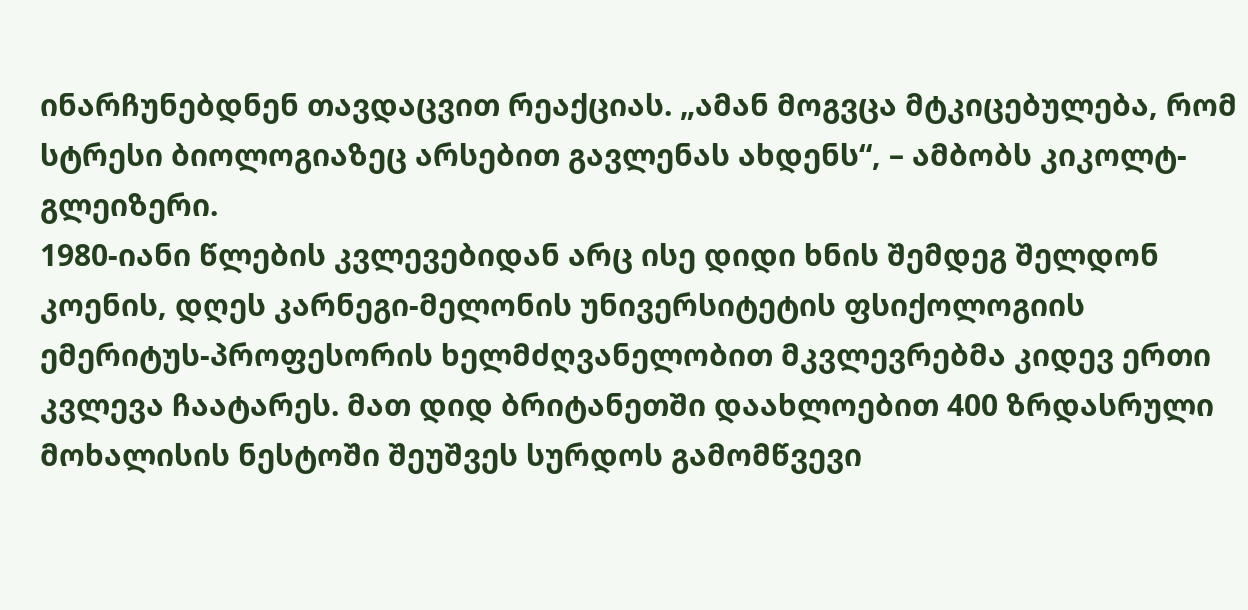ინარჩუნებდნენ თავდაცვით რეაქციას. „ამან მოგვცა მტკიცებულება, რომ სტრესი ბიოლოგიაზეც არსებით გავლენას ახდენს“, – ამბობს კიკოლტ-გლეიზერი.
1980-იანი წლების კვლევებიდან არც ისე დიდი ხნის შემდეგ შელდონ კოენის, დღეს კარნეგი-მელონის უნივერსიტეტის ფსიქოლოგიის ემერიტუს-პროფესორის ხელმძღვანელობით მკვლევრებმა კიდევ ერთი კვლევა ჩაატარეს. მათ დიდ ბრიტანეთში დაახლოებით 400 ზრდასრული მოხალისის ნესტოში შეუშვეს სურდოს გამომწვევი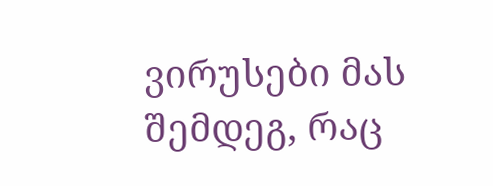ვირუსები მას შემდეგ, რაც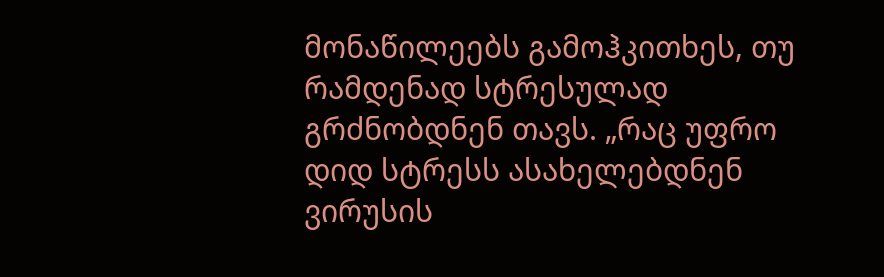მონაწილეებს გამოჰკითხეს, თუ რამდენად სტრესულად გრძნობდნენ თავს. „რაც უფრო დიდ სტრესს ასახელებდნენ ვირუსის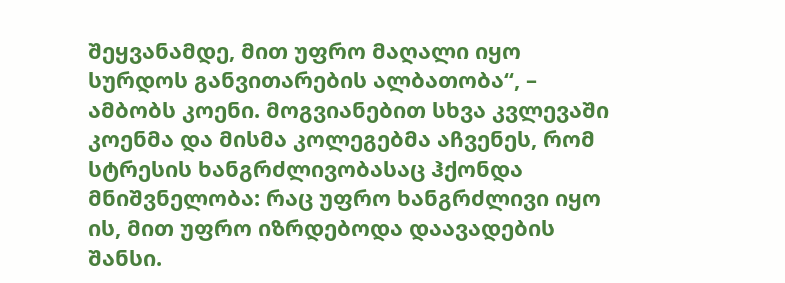შეყვანამდე, მით უფრო მაღალი იყო სურდოს განვითარების ალბათობა“, – ამბობს კოენი. მოგვიანებით სხვა კვლევაში კოენმა და მისმა კოლეგებმა აჩვენეს, რომ სტრესის ხანგრძლივობასაც ჰქონდა მნიშვნელობა: რაც უფრო ხანგრძლივი იყო ის, მით უფრო იზრდებოდა დაავადების შანსი.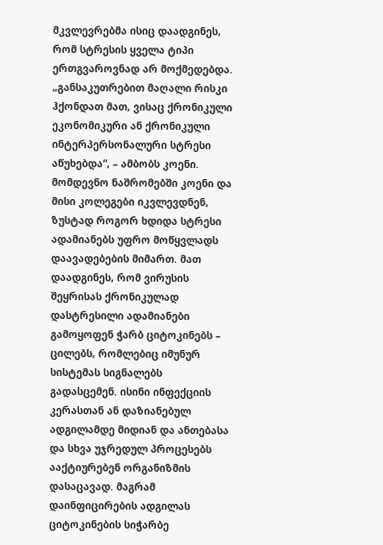მკვლევრებმა ისიც დაადგინეს, რომ სტრესის ყველა ტიპი ერთგვაროვნად არ მოქმედებდა. „განსაკუთრებით მაღალი რისკი ჰქონდათ მათ, ვისაც ქრონიკული ეკონომიკური ან ქრონიკული ინტერპერსონალური სტრესი აწუხებდა“, – ამბობს კოენი.
მომდევნო ნაშრომებში კოენი და მისი კოლეგები იკვლევდნენ, ზუსტად როგორ ხდიდა სტრესი ადამიანებს უფრო მოწყვლადს დაავადებების მიმართ. მათ დაადგინეს, რომ ვირუსის შეყრისას ქრონიკულად დასტრესილი ადამიანები გამოყოფენ ჭარბ ციტოკინებს – ცილებს, რომლებიც იმუნურ სისტემას სიგნალებს გადასცემენ. ისინი ინფექციის კერასთან ან დაზიანებულ ადგილამდე მიდიან და ანთებასა და სხვა უჯრედულ პროცესებს ააქტიურებენ ორგანიზმის დასაცავად. მაგრამ დაინფიცირების ადგილას ციტოკინების სიჭარბე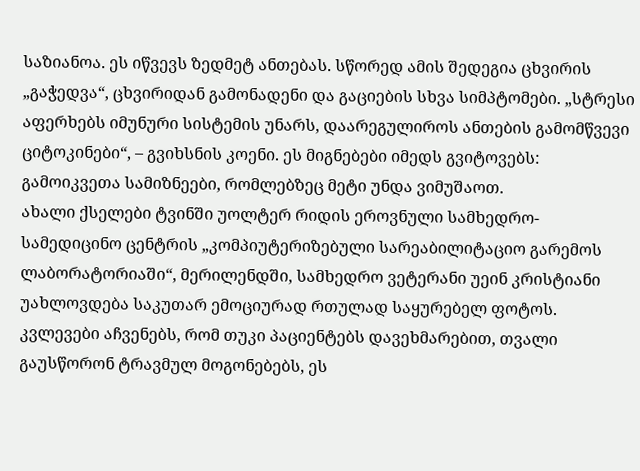საზიანოა. ეს იწვევს ზედმეტ ანთებას. სწორედ ამის შედეგია ცხვირის „გაჭედვა“, ცხვირიდან გამონადენი და გაციების სხვა სიმპტომები. „სტრესი აფერხებს იმუნური სისტემის უნარს, დაარეგულიროს ანთების გამომწვევი ციტოკინები“, – გვიხსნის კოენი. ეს მიგნებები იმედს გვიტოვებს: გამოიკვეთა სამიზნეები, რომლებზეც მეტი უნდა ვიმუშაოთ.
ახალი ქსელები ტვინში უოლტერ რიდის ეროვნული სამხედრო-სამედიცინო ცენტრის „კომპიუტერიზებული სარეაბილიტაციო გარემოს ლაბორატორიაში“, მერილენდში, სამხედრო ვეტერანი უეინ კრისტიანი უახლოვდება საკუთარ ემოციურად რთულად საყურებელ ფოტოს. კვლევები აჩვენებს, რომ თუკი პაციენტებს დავეხმარებით, თვალი გაუსწორონ ტრავმულ მოგონებებს, ეს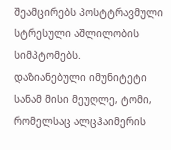შეამცირებს პოსტტრავმული სტრესული აშლილობის სიმპტომებს.
დაზიანებული იმუნიტეტი სანამ მისი მეუღლე, ტომი, რომელსაც ალცჰაიმერის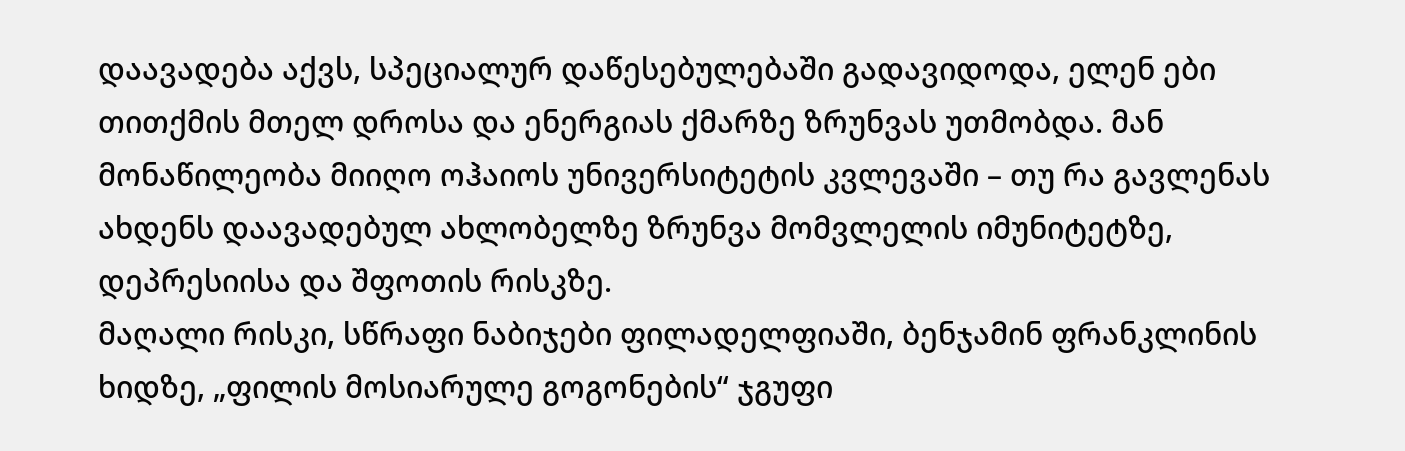დაავადება აქვს, სპეციალურ დაწესებულებაში გადავიდოდა, ელენ ები თითქმის მთელ დროსა და ენერგიას ქმარზე ზრუნვას უთმობდა. მან მონაწილეობა მიიღო ოჰაიოს უნივერსიტეტის კვლევაში – თუ რა გავლენას ახდენს დაავადებულ ახლობელზე ზრუნვა მომვლელის იმუნიტეტზე, დეპრესიისა და შფოთის რისკზე.
მაღალი რისკი, სწრაფი ნაბიჯები ფილადელფიაში, ბენჯამინ ფრანკლინის ხიდზე, „ფილის მოსიარულე გოგონების“ ჯგუფი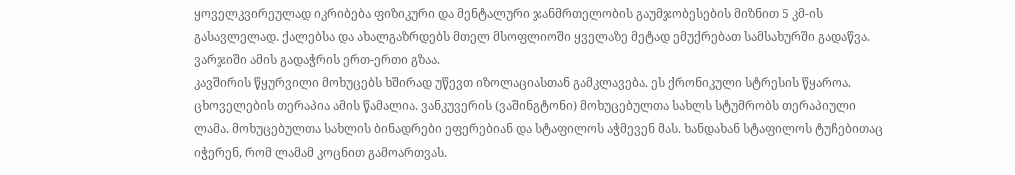ყოველკვირეულად იკრიბება ფიზიკური და მენტალური ჯანმრთელობის გაუმჯობესების მიზნით 5 კმ-ის გასავლელად. ქალებსა და ახალგაზრდებს მთელ მსოფლიოში ყველაზე მეტად ემუქრებათ სამსახურში გადაწვა. ვარჯიში ამის გადაჭრის ერთ-ერთი გზაა.
კავშირის წყურვილი მოხუცებს ხშირად უწევთ იზოლაციასთან გამკლავება. ეს ქრონიკული სტრესის წყაროა. ცხოველების თერაპია ამის წამალია. ვანკუვერის (ვაშინგტონი) მოხუცებულთა სახლს სტუმრობს თერაპიული ლამა. მოხუცებულთა სახლის ბინადრები ეფერებიან და სტაფილოს აჭმევენ მას. ხანდახან სტაფილოს ტუჩებითაც იჭერენ, რომ ლამამ კოცნით გამოართვას.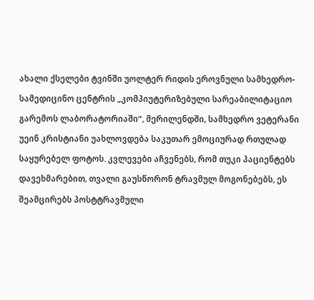ახალი ქსელები ტვინში უოლტერ რიდის ეროვნული სამხედრო-სამედიცინო ცენტრის „კომპიუტერიზებული სარეაბილიტაციო გარემოს ლაბორატორიაში“, მერილენდში, სამხედრო ვეტერანი უეინ კრისტიანი უახლოვდება საკუთარ ემოციურად რთულად საყურებელ ფოტოს. კვლევები აჩვენებს, რომ თუკი პაციენტებს დავეხმარებით, თვალი გაუსწორონ ტრავმულ მოგონებებს, ეს შეამცირებს პოსტტრავმული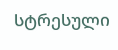სტრესული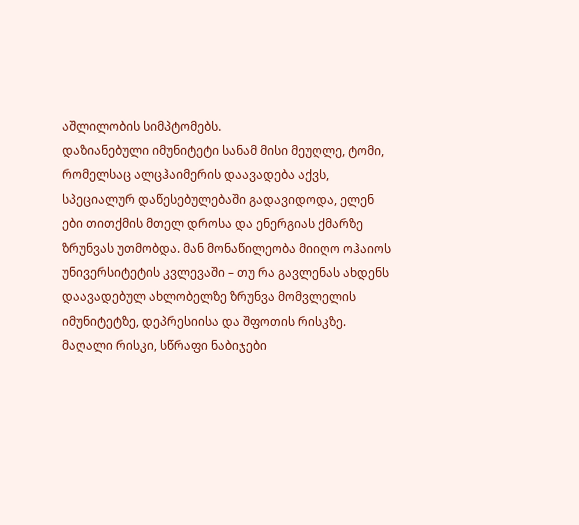აშლილობის სიმპტომებს.
დაზიანებული იმუნიტეტი სანამ მისი მეუღლე, ტომი, რომელსაც ალცჰაიმერის დაავადება აქვს, სპეციალურ დაწესებულებაში გადავიდოდა, ელენ ები თითქმის მთელ დროსა და ენერგიას ქმარზე ზრუნვას უთმობდა. მან მონაწილეობა მიიღო ოჰაიოს უნივერსიტეტის კვლევაში – თუ რა გავლენას ახდენს დაავადებულ ახლობელზე ზრუნვა მომვლელის იმუნიტეტზე, დეპრესიისა და შფოთის რისკზე.
მაღალი რისკი, სწრაფი ნაბიჯები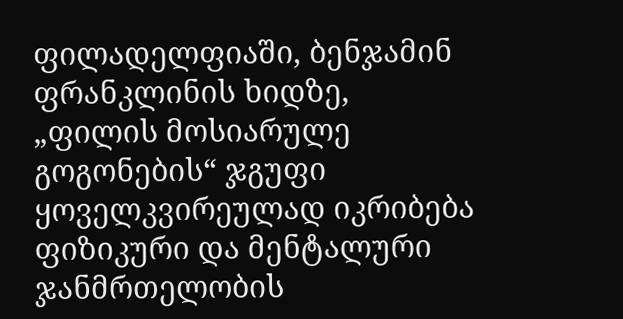ფილადელფიაში, ბენჯამინ ფრანკლინის ხიდზე, „ფილის მოსიარულე გოგონების“ ჯგუფი ყოველკვირეულად იკრიბება ფიზიკური და მენტალური ჯანმრთელობის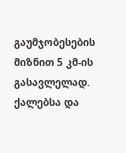გაუმჯობესების მიზნით 5 კმ-ის გასავლელად. ქალებსა და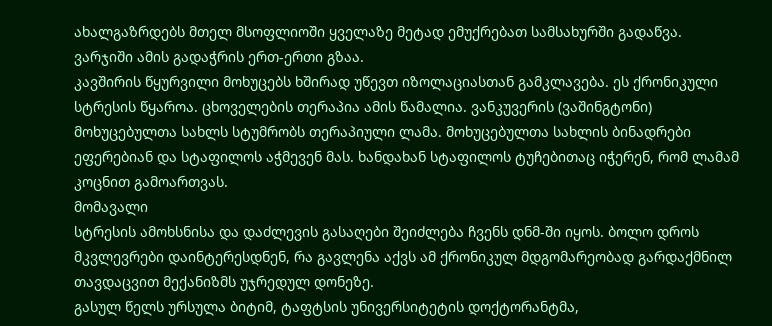ახალგაზრდებს მთელ მსოფლიოში ყველაზე მეტად ემუქრებათ სამსახურში გადაწვა. ვარჯიში ამის გადაჭრის ერთ-ერთი გზაა.
კავშირის წყურვილი მოხუცებს ხშირად უწევთ იზოლაციასთან გამკლავება. ეს ქრონიკული სტრესის წყაროა. ცხოველების თერაპია ამის წამალია. ვანკუვერის (ვაშინგტონი) მოხუცებულთა სახლს სტუმრობს თერაპიული ლამა. მოხუცებულთა სახლის ბინადრები ეფერებიან და სტაფილოს აჭმევენ მას. ხანდახან სტაფილოს ტუჩებითაც იჭერენ, რომ ლამამ კოცნით გამოართვას.
მომავალი
სტრესის ამოხსნისა და დაძლევის გასაღები შეიძლება ჩვენს დნმ-ში იყოს. ბოლო დროს მკვლევრები დაინტერესდნენ, რა გავლენა აქვს ამ ქრონიკულ მდგომარეობად გარდაქმნილ თავდაცვით მექანიზმს უჯრედულ დონეზე.
გასულ წელს ურსულა ბიტიმ, ტაფტსის უნივერსიტეტის დოქტორანტმა,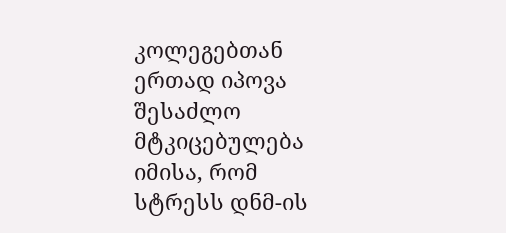კოლეგებთან ერთად იპოვა შესაძლო მტკიცებულება იმისა, რომ სტრესს დნმ-ის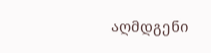აღმდგენი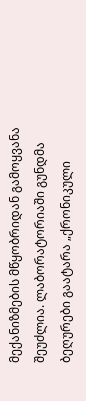მექანიზმების მწყობრიდან გამოყვანა შეუძლია. ლაბორატორიაში გუნდმა ბეღურები გაატარა „ქრონიკული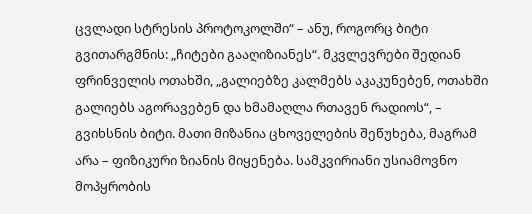ცვლადი სტრესის პროტოკოლში“ – ანუ, როგორც ბიტი გვითარგმნის: „ჩიტები გააღიზიანეს“. მკვლევრები შედიან ფრინველის ოთახში, „გალიებზე კალმებს აკაკუნებენ, ოთახში გალიებს აგორავებენ და ხმამაღლა რთავენ რადიოს“, – გვიხსნის ბიტი. მათი მიზანია ცხოველების შეწუხება, მაგრამ არა – ფიზიკური ზიანის მიყენება. სამკვირიანი უსიამოვნო მოპყრობის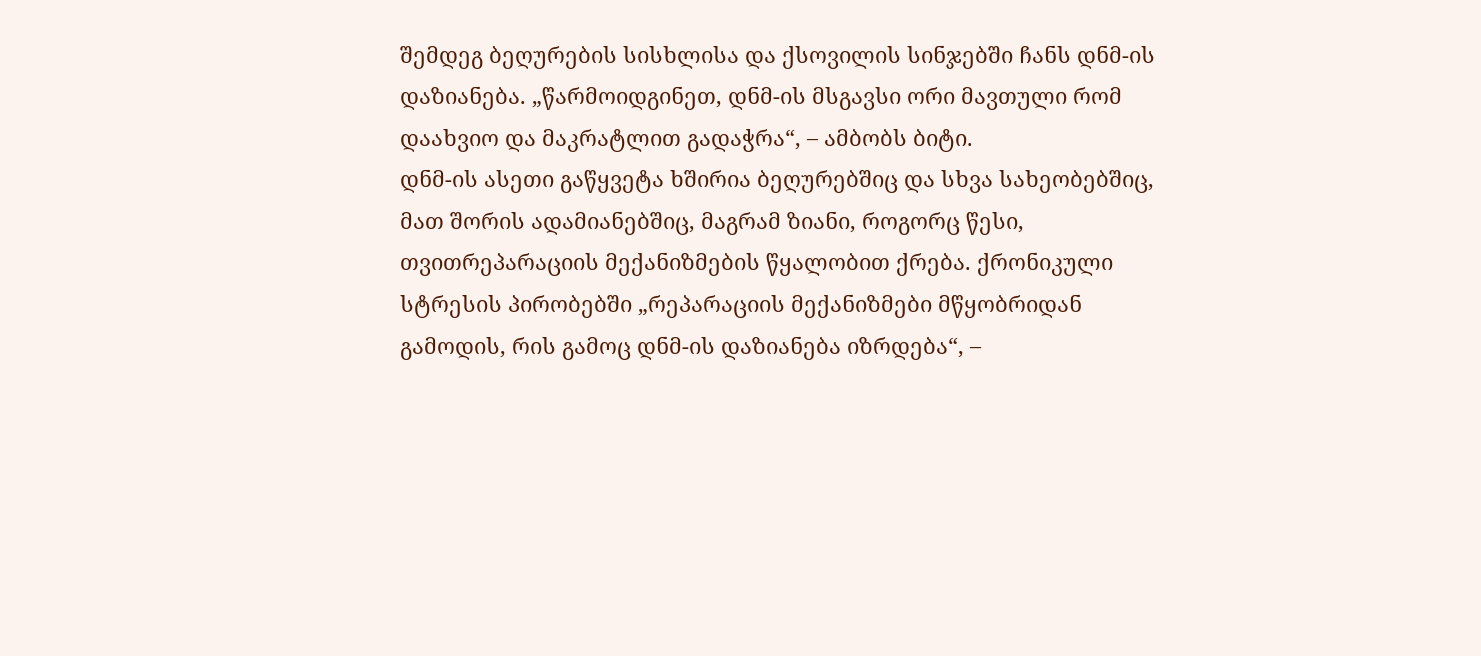შემდეგ ბეღურების სისხლისა და ქსოვილის სინჯებში ჩანს დნმ-ის დაზიანება. „წარმოიდგინეთ, დნმ-ის მსგავსი ორი მავთული რომ დაახვიო და მაკრატლით გადაჭრა“, – ამბობს ბიტი.
დნმ-ის ასეთი გაწყვეტა ხშირია ბეღურებშიც და სხვა სახეობებშიც, მათ შორის ადამიანებშიც, მაგრამ ზიანი, როგორც წესი, თვითრეპარაციის მექანიზმების წყალობით ქრება. ქრონიკული სტრესის პირობებში „რეპარაციის მექანიზმები მწყობრიდან გამოდის, რის გამოც დნმ-ის დაზიანება იზრდება“, –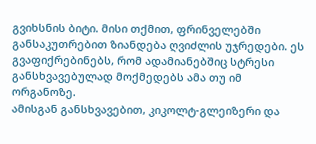გვიხსნის ბიტი. მისი თქმით, ფრინველებში განსაკუთრებით ზიანდება ღვიძლის უჯრედები. ეს გვაფიქრებინებს, რომ ადამიანებშიც სტრესი განსხვავებულად მოქმედებს ამა თუ იმ ორგანოზე.
ამისგან განსხვავებით, კიკოლტ-გლეიზერი და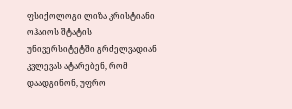ფსიქოლოგი ლიზა კრისტიანი ოჰაიოს შტატის უნივერსიტეტში გრძელვადიან კვლევას ატარებენ, რომ დაადგინონ, უფრო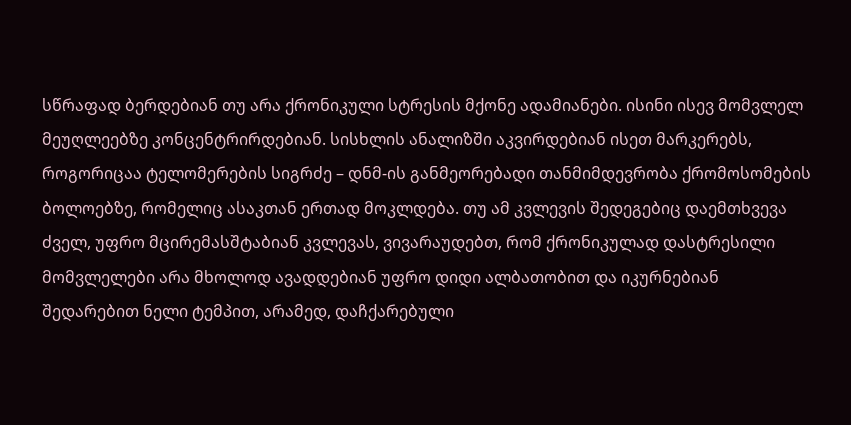სწრაფად ბერდებიან თუ არა ქრონიკული სტრესის მქონე ადამიანები. ისინი ისევ მომვლელ მეუღლეებზე კონცენტრირდებიან. სისხლის ანალიზში აკვირდებიან ისეთ მარკერებს, როგორიცაა ტელომერების სიგრძე – დნმ-ის განმეორებადი თანმიმდევრობა ქრომოსომების ბოლოებზე, რომელიც ასაკთან ერთად მოკლდება. თუ ამ კვლევის შედეგებიც დაემთხვევა ძველ, უფრო მცირემასშტაბიან კვლევას, ვივარაუდებთ, რომ ქრონიკულად დასტრესილი მომვლელები არა მხოლოდ ავადდებიან უფრო დიდი ალბათობით და იკურნებიან შედარებით ნელი ტემპით, არამედ, დაჩქარებული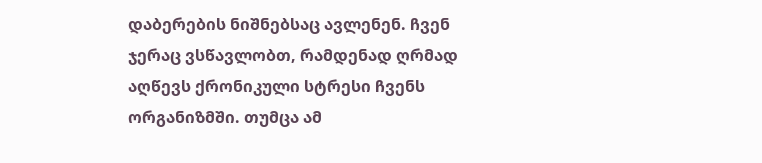დაბერების ნიშნებსაც ავლენენ. ჩვენ ჯერაც ვსწავლობთ, რამდენად ღრმად აღწევს ქრონიკული სტრესი ჩვენს ორგანიზმში. თუმცა ამ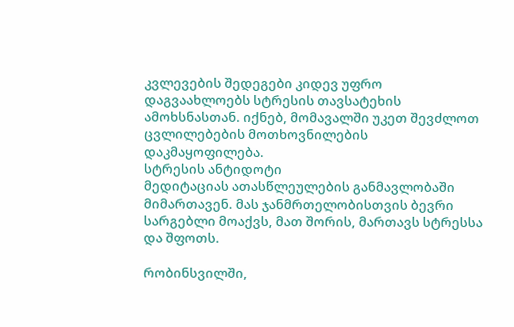კვლევების შედეგები კიდევ უფრო დაგვაახლოებს სტრესის თავსატეხის ამოხსნასთან. იქნებ, მომავალში უკეთ შევძლოთ ცვლილებების მოთხოვნილების დაკმაყოფილება.
სტრესის ანტიდოტი
მედიტაციას ათასწლეულების განმავლობაში მიმართავენ. მას ჯანმრთელობისთვის ბევრი სარგებლი მოაქვს, მათ შორის, მართავს სტრესსა და შფოთს.

რობინსვილში,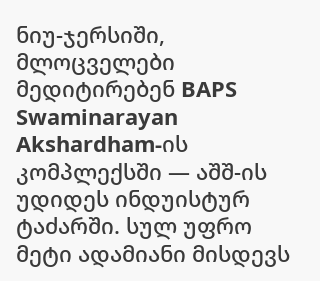ნიუ-ჯერსიში, მლოცველები მედიტირებენ BAPS Swaminarayan Akshardham-ის კომპლექსში — აშშ-ის უდიდეს ინდუისტურ ტაძარში. სულ უფრო მეტი ადამიანი მისდევს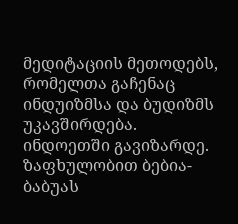მედიტაციის მეთოდებს, რომელთა გაჩენაც ინდუიზმსა და ბუდიზმს უკავშირდება.
ინდოეთში გავიზარდე. ზაფხულობით ბებია-ბაბუას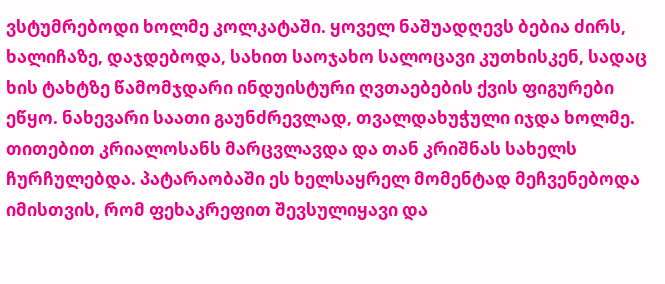ვსტუმრებოდი ხოლმე კოლკატაში. ყოველ ნაშუადღევს ბებია ძირს, ხალიჩაზე, დაჯდებოდა, სახით საოჯახო სალოცავი კუთხისკენ, სადაც ხის ტახტზე წამომჯდარი ინდუისტური ღვთაებების ქვის ფიგურები ეწყო. ნახევარი საათი გაუნძრევლად, თვალდახუჭული იჯდა ხოლმე. თითებით კრიალოსანს მარცვლავდა და თან კრიშნას სახელს ჩურჩულებდა. პატარაობაში ეს ხელსაყრელ მომენტად მეჩვენებოდა იმისთვის, რომ ფეხაკრეფით შევსულიყავი და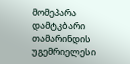მომეპარა დამტკბარი თამარინდის უგემრიელესი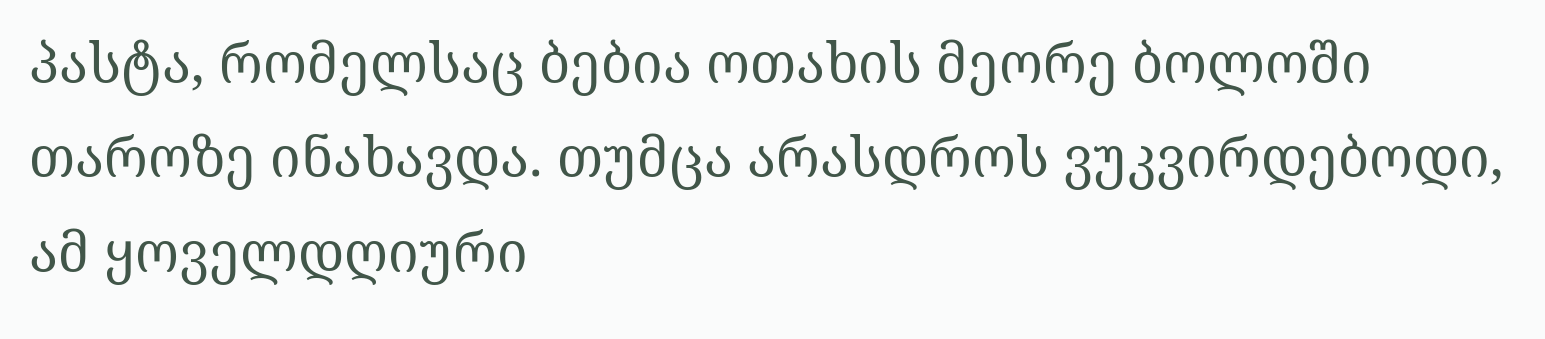პასტა, რომელსაც ბებია ოთახის მეორე ბოლოში თაროზე ინახავდა. თუმცა არასდროს ვუკვირდებოდი, ამ ყოველდღიური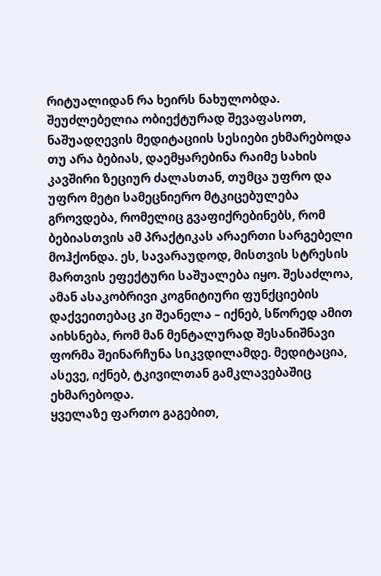რიტუალიდან რა ხეირს ნახულობდა.
შეუძლებელია ობიექტურად შევაფასოთ, ნაშუადღევის მედიტაციის სესიები ეხმარებოდა თუ არა ბებიას, დაემყარებინა რაიმე სახის კავშირი ზეციურ ძალასთან, თუმცა უფრო და უფრო მეტი სამეცნიერო მტკიცებულება გროვდება, რომელიც გვაფიქრებინებს, რომ ბებიასთვის ამ პრაქტიკას არაერთი სარგებელი მოჰქონდა. ეს, სავარაუდოდ, მისთვის სტრესის მართვის ეფექტური საშუალება იყო. შესაძლოა, ამან ასაკობრივი კოგნიტიური ფუნქციების დაქვეითებაც კი შეანელა – იქნებ, სწორედ ამით აიხსნება, რომ მან მენტალურად შესანიშნავი ფორმა შეინარჩუნა სიკვდილამდე. მედიტაცია, ასევე, იქნებ, ტკივილთან გამკლავებაშიც ეხმარებოდა.
ყველაზე ფართო გაგებით,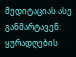მედიტაციას ასე განმარტავენ: ყურადღების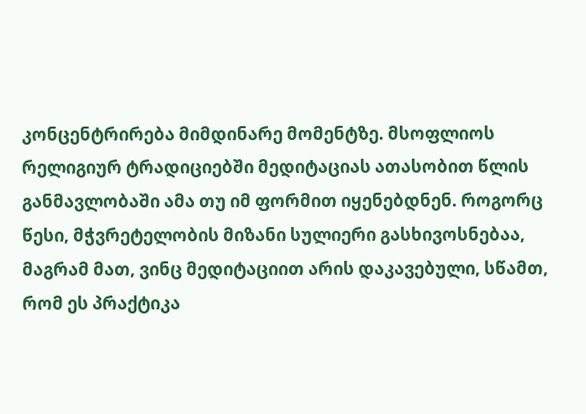კონცენტრირება მიმდინარე მომენტზე. მსოფლიოს რელიგიურ ტრადიციებში მედიტაციას ათასობით წლის განმავლობაში ამა თუ იმ ფორმით იყენებდნენ. როგორც წესი, მჭვრეტელობის მიზანი სულიერი გასხივოსნებაა, მაგრამ მათ, ვინც მედიტაციით არის დაკავებული, სწამთ, რომ ეს პრაქტიკა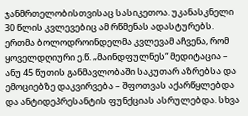ჯანმრთელობისთვისაც სასიკეთოა. უკანასკნელი 30 წლის კვლევებიც ამ რწმენას ადასტურებს. ერთმა ბოლოდროინდელმა კვლევამ აჩვენა, რომ ყოველდღიური ე.წ. „მაინდფულნეს“ მედიტაცია – ანუ 45 წუთის განმავლობაში საკუთარ აზრებსა და ემოციებზე დაკვირვება – შფოთვას აქარწყლებდა და ანტიდეპრესანტის ფუნქციას ასრულებდა. სხვა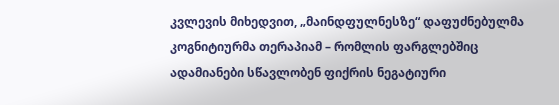კვლევის მიხედვით, „მაინდფულნესზე“ დაფუძნებულმა კოგნიტიურმა თერაპიამ – რომლის ფარგლებშიც ადამიანები სწავლობენ ფიქრის ნეგატიური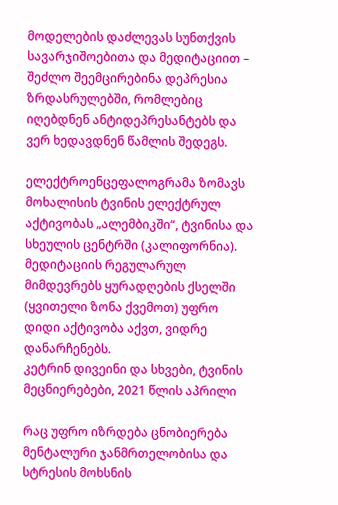მოდელების დაძლევას სუნთქვის სავარჯიშოებითა და მედიტაციით – შეძლო შეემცირებინა დეპრესია ზრდასრულებში, რომლებიც იღებდნენ ანტიდეპრესანტებს და ვერ ხედავდნენ წამლის შედეგს.

ელექტროენცეფალოგრამა ზომავს მოხალისის ტვინის ელექტრულ აქტივობას „ალემბიკში“, ტვინისა და სხეულის ცენტრში (კალიფორნია). მედიტაციის რეგულარულ მიმდევრებს ყურადღების ქსელში (ყვითელი ზონა ქვემოთ) უფრო დიდი აქტივობა აქვთ, ვიდრე დანარჩენებს.
კეტრინ დივეინი და სხვები, ტვინის მეცნიერებები, 2021 წლის აპრილი

რაც უფრო იზრდება ცნობიერება მენტალური ჯანმრთელობისა და სტრესის მოხსნის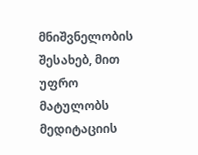მნიშვნელობის შესახებ, მით უფრო მატულობს მედიტაციის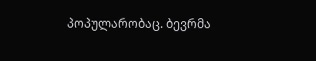პოპულარობაც. ბევრმა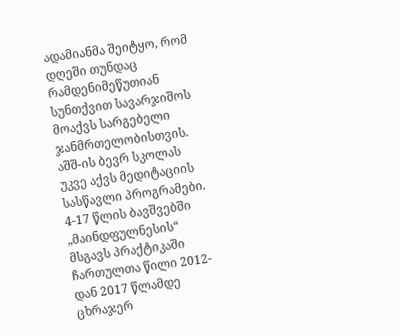ადამიანმა შეიტყო, რომ დღეში თუნდაც რამდენიმეწუთიან სუნთქვით სავარჯიშოს მოაქვს სარგებელი ჯანმრთელობისთვის. აშშ-ის ბევრ სკოლას უკვე აქვს მედიტაციის სასწავლი პროგრამები. 4-17 წლის ბავშვებში „მაინდფულნესის“ მსგავს პრაქტიკაში ჩართულთა წილი 2012-დან 2017 წლამდე ცხრაჯერ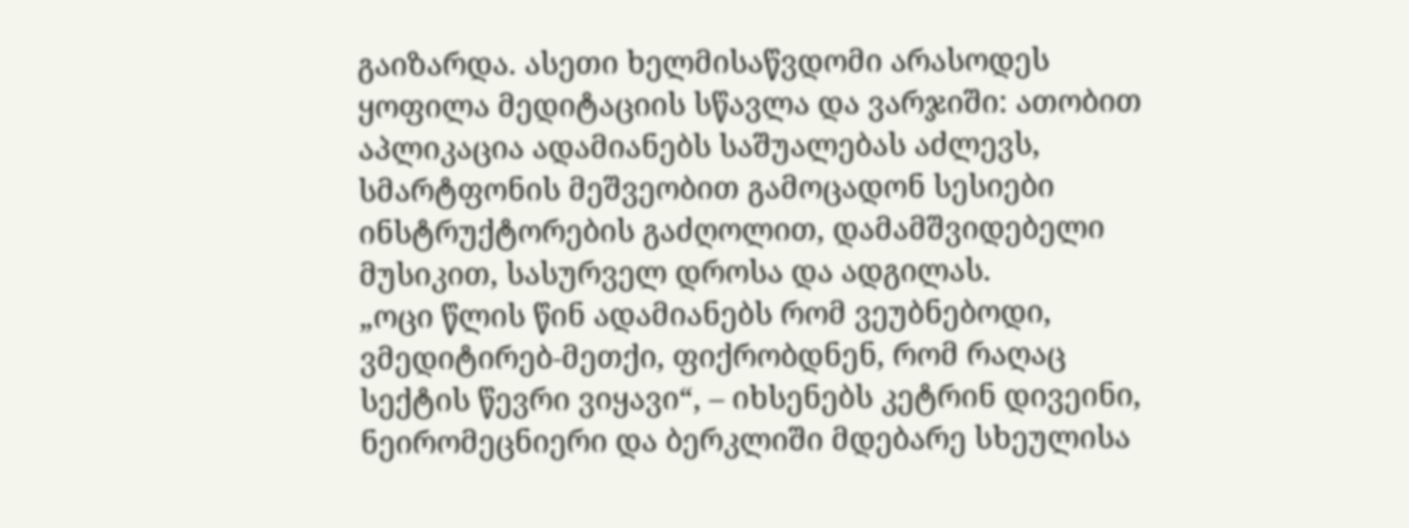გაიზარდა. ასეთი ხელმისაწვდომი არასოდეს ყოფილა მედიტაციის სწავლა და ვარჯიში: ათობით აპლიკაცია ადამიანებს საშუალებას აძლევს, სმარტფონის მეშვეობით გამოცადონ სესიები ინსტრუქტორების გაძღოლით, დამამშვიდებელი მუსიკით, სასურველ დროსა და ადგილას.
„ოცი წლის წინ ადამიანებს რომ ვეუბნებოდი, ვმედიტირებ-მეთქი, ფიქრობდნენ, რომ რაღაც სექტის წევრი ვიყავი“, – იხსენებს კეტრინ დივეინი, ნეირომეცნიერი და ბერკლიში მდებარე სხეულისა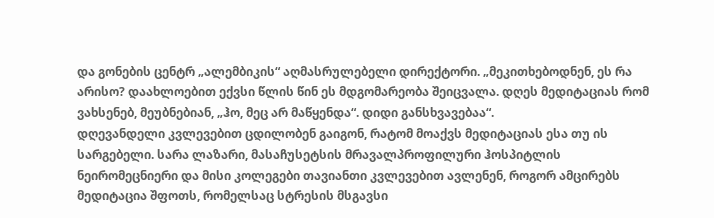და გონების ცენტრ „ალემბიკის“ აღმასრულებელი დირექტორი. „მეკითხებოდნენ, ეს რა არისო? დაახლოებით ექვსი წლის წინ ეს მდგომარეობა შეიცვალა. დღეს მედიტაციას რომ ვახსენებ, მეუბნებიან, „ჰო, მეც არ მაწყენდა“. დიდი განსხვავებაა“.
დღევანდელი კვლევებით ცდილობენ გაიგონ, რატომ მოაქვს მედიტაციას ესა თუ ის სარგებელი. სარა ლაზარი, მასაჩუსეტსის მრავალპროფილური ჰოსპიტლის ნეირომეცნიერი და მისი კოლეგები თავიანთი კვლევებით ავლენენ, როგორ ამცირებს მედიტაცია შფოთს, რომელსაც სტრესის მსგავსი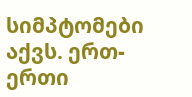სიმპტომები აქვს. ერთ-ერთი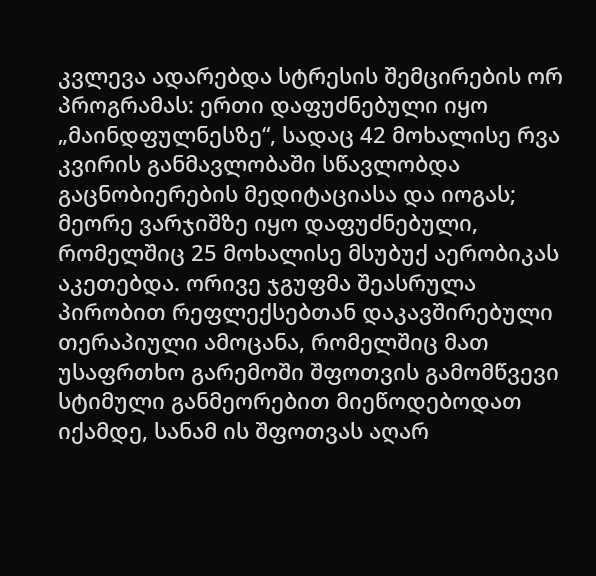კვლევა ადარებდა სტრესის შემცირების ორ პროგრამას: ერთი დაფუძნებული იყო „მაინდფულნესზე“, სადაც 42 მოხალისე რვა კვირის განმავლობაში სწავლობდა გაცნობიერების მედიტაციასა და იოგას; მეორე ვარჯიშზე იყო დაფუძნებული, რომელშიც 25 მოხალისე მსუბუქ აერობიკას აკეთებდა. ორივე ჯგუფმა შეასრულა პირობით რეფლექსებთან დაკავშირებული თერაპიული ამოცანა, რომელშიც მათ უსაფრთხო გარემოში შფოთვის გამომწვევი სტიმული განმეორებით მიეწოდებოდათ იქამდე, სანამ ის შფოთვას აღარ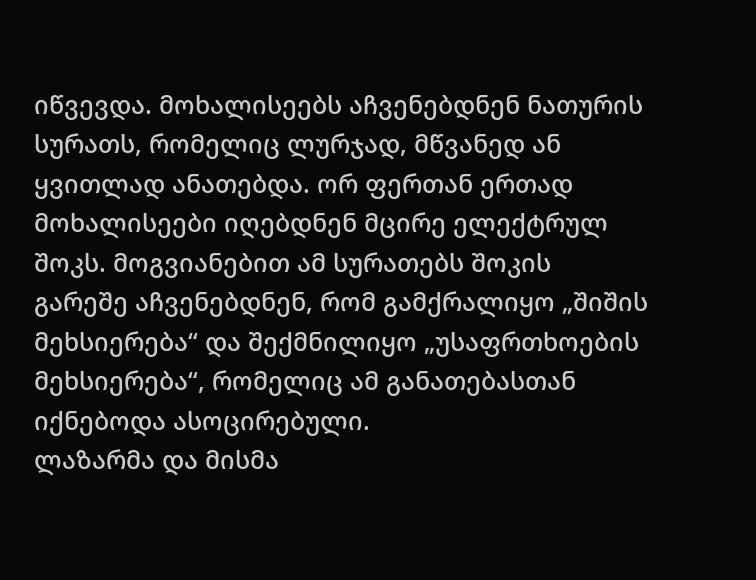იწვევდა. მოხალისეებს აჩვენებდნენ ნათურის სურათს, რომელიც ლურჯად, მწვანედ ან ყვითლად ანათებდა. ორ ფერთან ერთად მოხალისეები იღებდნენ მცირე ელექტრულ შოკს. მოგვიანებით ამ სურათებს შოკის გარეშე აჩვენებდნენ, რომ გამქრალიყო „შიშის მეხსიერება“ და შექმნილიყო „უსაფრთხოების მეხსიერება“, რომელიც ამ განათებასთან იქნებოდა ასოცირებული.
ლაზარმა და მისმა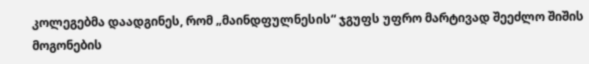კოლეგებმა დაადგინეს, რომ „მაინდფულნესის“ ჯგუფს უფრო მარტივად შეეძლო შიშის მოგონების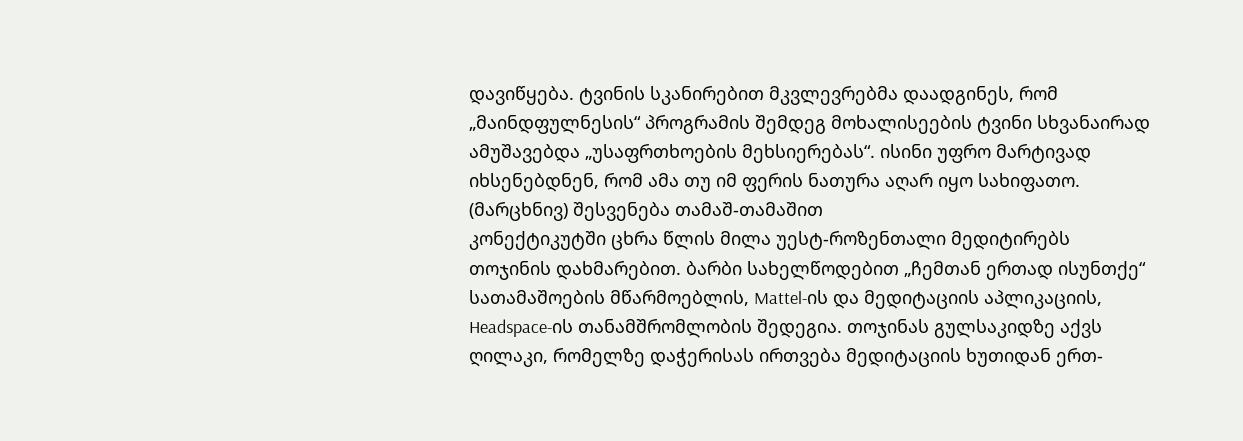დავიწყება. ტვინის სკანირებით მკვლევრებმა დაადგინეს, რომ „მაინდფულნესის“ პროგრამის შემდეგ მოხალისეების ტვინი სხვანაირად ამუშავებდა „უსაფრთხოების მეხსიერებას“. ისინი უფრო მარტივად იხსენებდნენ, რომ ამა თუ იმ ფერის ნათურა აღარ იყო სახიფათო.
(მარცხნივ) შესვენება თამაშ-თამაშით
კონექტიკუტში ცხრა წლის მილა უესტ-როზენთალი მედიტირებს თოჯინის დახმარებით. ბარბი სახელწოდებით „ჩემთან ერთად ისუნთქე“ სათამაშოების მწარმოებლის, Mattel-ის და მედიტაციის აპლიკაციის, Headspace-ის თანამშრომლობის შედეგია. თოჯინას გულსაკიდზე აქვს ღილაკი, რომელზე დაჭერისას ირთვება მედიტაციის ხუთიდან ერთ-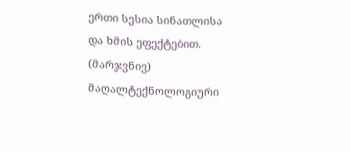ერთი სესია სინათლისა და ხმის ეფექტებით.
(მარჯვნივ) მაღალტექნოლოგიური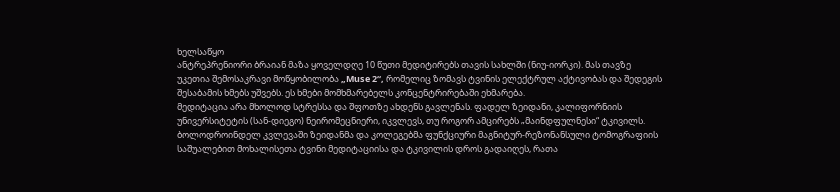ხელსაწყო
ანტრეპრენიორი ბრაიან მაზა ყოველდღე 10 წუთი მედიტირებს თავის სახლში (ნიუ-იორკი). მას თავზე უკეთია შემოსაკრავი მოწყობილობა „Muse 2“, რომელიც ზომავს ტვინის ელექტრულ აქტივობას და შედეგის შესაბამის ხმებს უშვებს. ეს ხმები მომხმარებელს კონცენტრირებაში ეხმარება.
მედიტაცია არა მხოლოდ სტრესსა და შფოთზე ახდენს გავლენას. ფადელ ზეიდანი, კალიფორნიის უნივერსიტეტის (სან-დიეგო) ნეირომეცნიერი, იკვლევს, თუ როგორ ამცირებს „მაინდფულნესი“ ტკივილს. ბოლოდროინდელ კვლევაში ზეიდანმა და კოლეგებმა ფუნქციური მაგნიტურ-რეზონანსული ტომოგრაფიის საშუალებით მოხალისეთა ტვინი მედიტაციისა და ტკივილის დროს გადაიღეს, რათა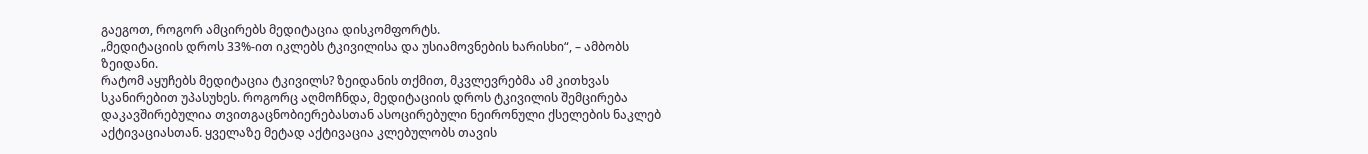გაეგოთ, როგორ ამცირებს მედიტაცია დისკომფორტს.
„მედიტაციის დროს 33%-ით იკლებს ტკივილისა და უსიამოვნების ხარისხი“, – ამბობს ზეიდანი.
რატომ აყუჩებს მედიტაცია ტკივილს? ზეიდანის თქმით, მკვლევრებმა ამ კითხვას სკანირებით უპასუხეს. როგორც აღმოჩნდა, მედიტაციის დროს ტკივილის შემცირება დაკავშირებულია თვითგაცნობიერებასთან ასოცირებული ნეირონული ქსელების ნაკლებ აქტივაციასთან. ყველაზე მეტად აქტივაცია კლებულობს თავის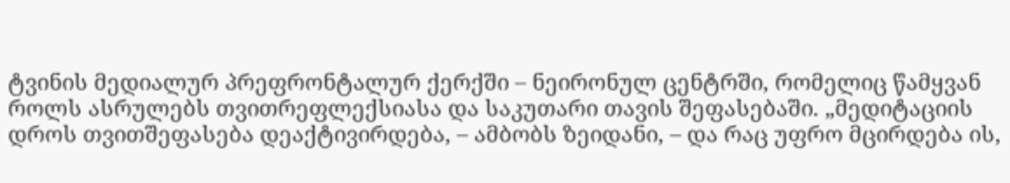ტვინის მედიალურ პრეფრონტალურ ქერქში – ნეირონულ ცენტრში, რომელიც წამყვან როლს ასრულებს თვითრეფლექსიასა და საკუთარი თავის შეფასებაში. „მედიტაციის დროს თვითშეფასება დეაქტივირდება, – ამბობს ზეიდანი, – და რაც უფრო მცირდება ის,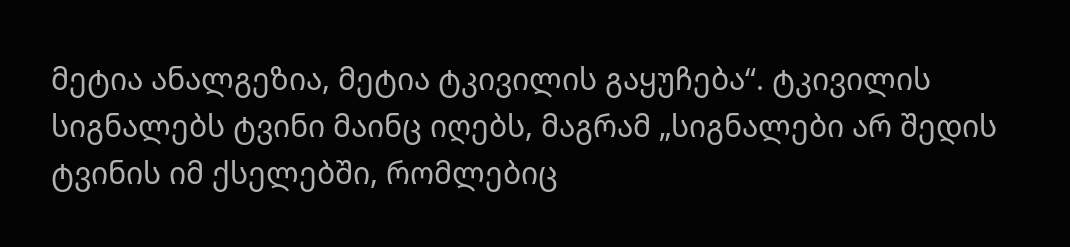მეტია ანალგეზია, მეტია ტკივილის გაყუჩება“. ტკივილის სიგნალებს ტვინი მაინც იღებს, მაგრამ „სიგნალები არ შედის ტვინის იმ ქსელებში, რომლებიც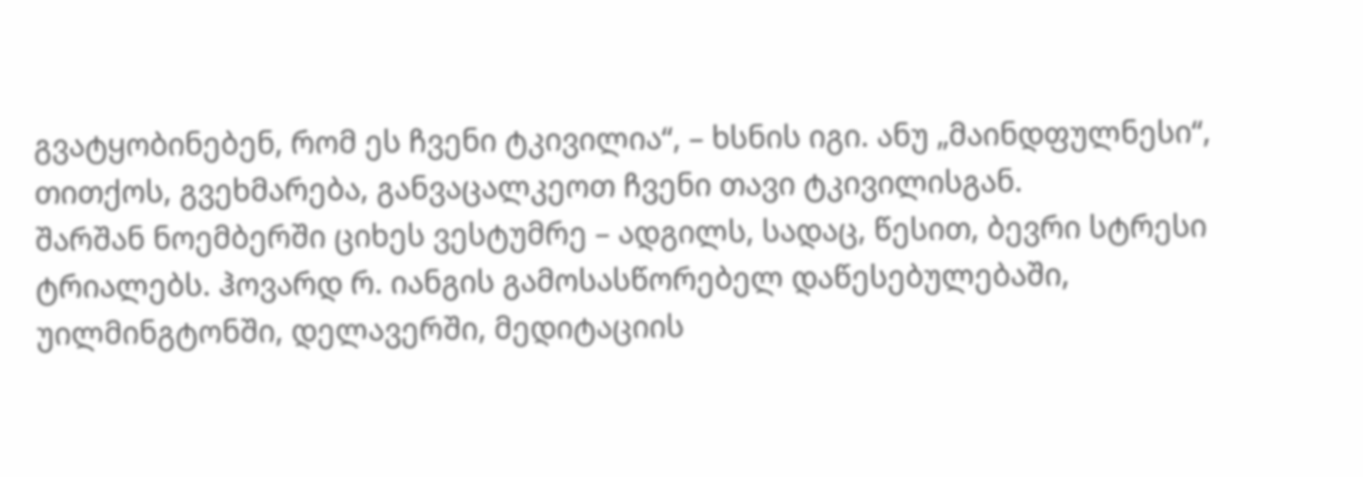გვატყობინებენ, რომ ეს ჩვენი ტკივილია“, – ხსნის იგი. ანუ „მაინდფულნესი“, თითქოს, გვეხმარება, განვაცალკეოთ ჩვენი თავი ტკივილისგან.
შარშან ნოემბერში ციხეს ვესტუმრე – ადგილს, სადაც, წესით, ბევრი სტრესი ტრიალებს. ჰოვარდ რ. იანგის გამოსასწორებელ დაწესებულებაში, უილმინგტონში, დელავერში, მედიტაციის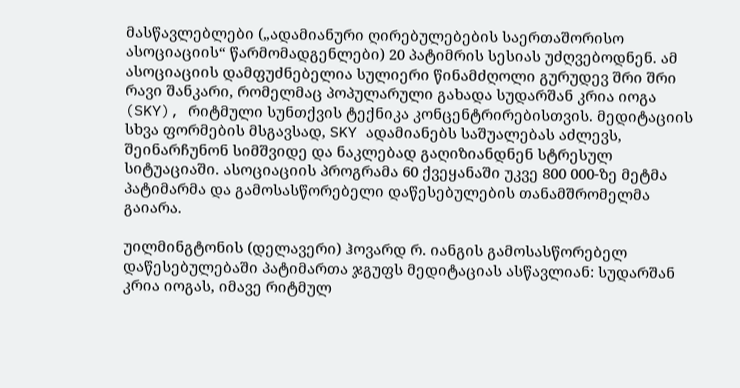მასწავლებლები („ადამიანური ღირებულებების საერთაშორისო ასოციაციის“ წარმომადგენლები) 20 პატიმრის სესიას უძღვებოდნენ. ამ ასოციაციის დამფუძნებელია სულიერი წინამძღოლი გურუდევ შრი შრი რავი შანკარი, რომელმაც პოპულარული გახადა სუდარშან კრია იოგა (SKY), რიტმული სუნთქვის ტექნიკა კონცენტრირებისთვის. მედიტაციის სხვა ფორმების მსგავსად, SKY ადამიანებს საშუალებას აძლევს, შეინარჩუნონ სიმშვიდე და ნაკლებად გაღიზიანდნენ სტრესულ სიტუაციაში. ასოციაციის პროგრამა 60 ქვეყანაში უკვე 800 000-ზე მეტმა პატიმარმა და გამოსასწორებელი დაწესებულების თანამშრომელმა გაიარა.

უილმინგტონის (დელავერი) ჰოვარდ რ. იანგის გამოსასწორებელ დაწესებულებაში პატიმართა ჯგუფს მედიტაციას ასწავლიან: სუდარშან კრია იოგას, იმავე რიტმულ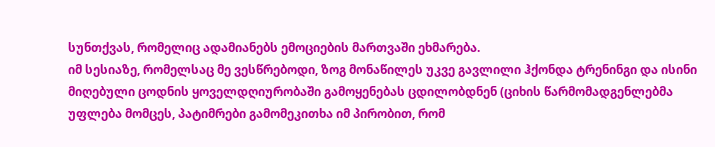სუნთქვას, რომელიც ადამიანებს ემოციების მართვაში ეხმარება.
იმ სესიაზე, რომელსაც მე ვესწრებოდი, ზოგ მონაწილეს უკვე გავლილი ჰქონდა ტრენინგი და ისინი მიღებული ცოდნის ყოველდღიურობაში გამოყენებას ცდილობდნენ (ციხის წარმომადგენლებმა უფლება მომცეს, პატიმრები გამომეკითხა იმ პირობით, რომ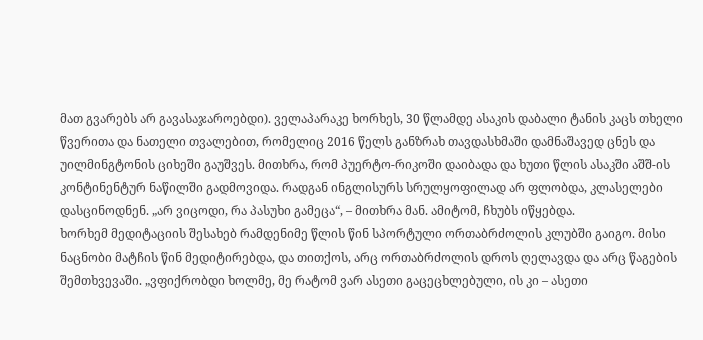მათ გვარებს არ გავასაჯაროებდი). ველაპარაკე ხორხეს, 30 წლამდე ასაკის დაბალი ტანის კაცს თხელი წვერითა და ნათელი თვალებით, რომელიც 2016 წელს განზრახ თავდასხმაში დამნაშავედ ცნეს და უილმინგტონის ციხეში გაუშვეს. მითხრა, რომ პუერტო-რიკოში დაიბადა და ხუთი წლის ასაკში აშშ-ის კონტინენტურ ნაწილში გადმოვიდა. რადგან ინგლისურს სრულყოფილად არ ფლობდა, კლასელები დასცინოდნენ. „არ ვიცოდი, რა პასუხი გამეცა“, – მითხრა მან. ამიტომ, ჩხუბს იწყებდა.
ხორხემ მედიტაციის შესახებ რამდენიმე წლის წინ სპორტული ორთაბრძოლის კლუბში გაიგო. მისი ნაცნობი მატჩის წინ მედიტირებდა, და თითქოს, არც ორთაბრძოლის დროს ღელავდა და არც წაგების შემთხვევაში. „ვფიქრობდი ხოლმე, მე რატომ ვარ ასეთი გაცეცხლებული, ის კი – ასეთი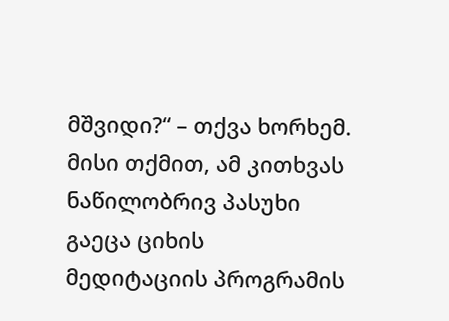მშვიდი?“ – თქვა ხორხემ. მისი თქმით, ამ კითხვას ნაწილობრივ პასუხი გაეცა ციხის მედიტაციის პროგრამის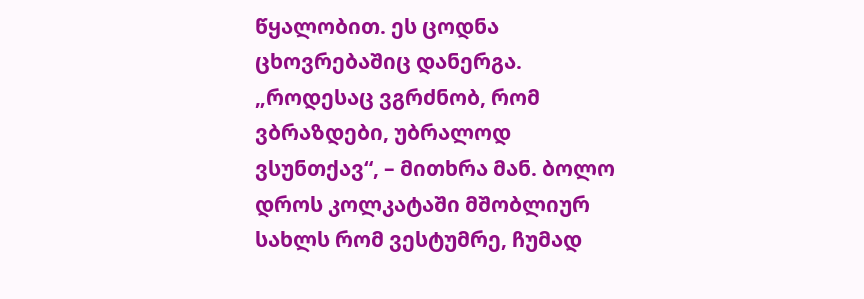წყალობით. ეს ცოდნა ცხოვრებაშიც დანერგა. „როდესაც ვგრძნობ, რომ ვბრაზდები, უბრალოდ ვსუნთქავ“, – მითხრა მან. ბოლო დროს კოლკატაში მშობლიურ სახლს რომ ვესტუმრე, ჩუმად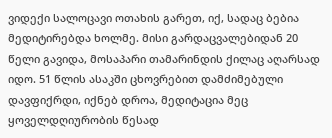ვიდექი სალოცავი ოთახის გარეთ, იქ, სადაც ბებია მედიტირებდა ხოლმე. მისი გარდაცვალებიდან 20 წელი გავიდა, მოსაპარი თამარინდის ქილაც აღარსად იდო. 51 წლის ასაკში ცხოვრებით დამძიმებული დავფიქრდი, იქნებ დროა, მედიტაცია მეც ყოველდღიურობის წესად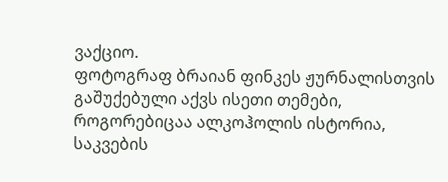ვაქციო.
ფოტოგრაფ ბრაიან ფინკეს ჟურნალისთვის გაშუქებული აქვს ისეთი თემები, როგორებიცაა ალკოჰოლის ისტორია, საკვების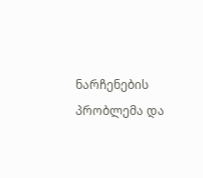ნარჩენების პრობლემა და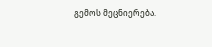გემოს მეცნიერება.